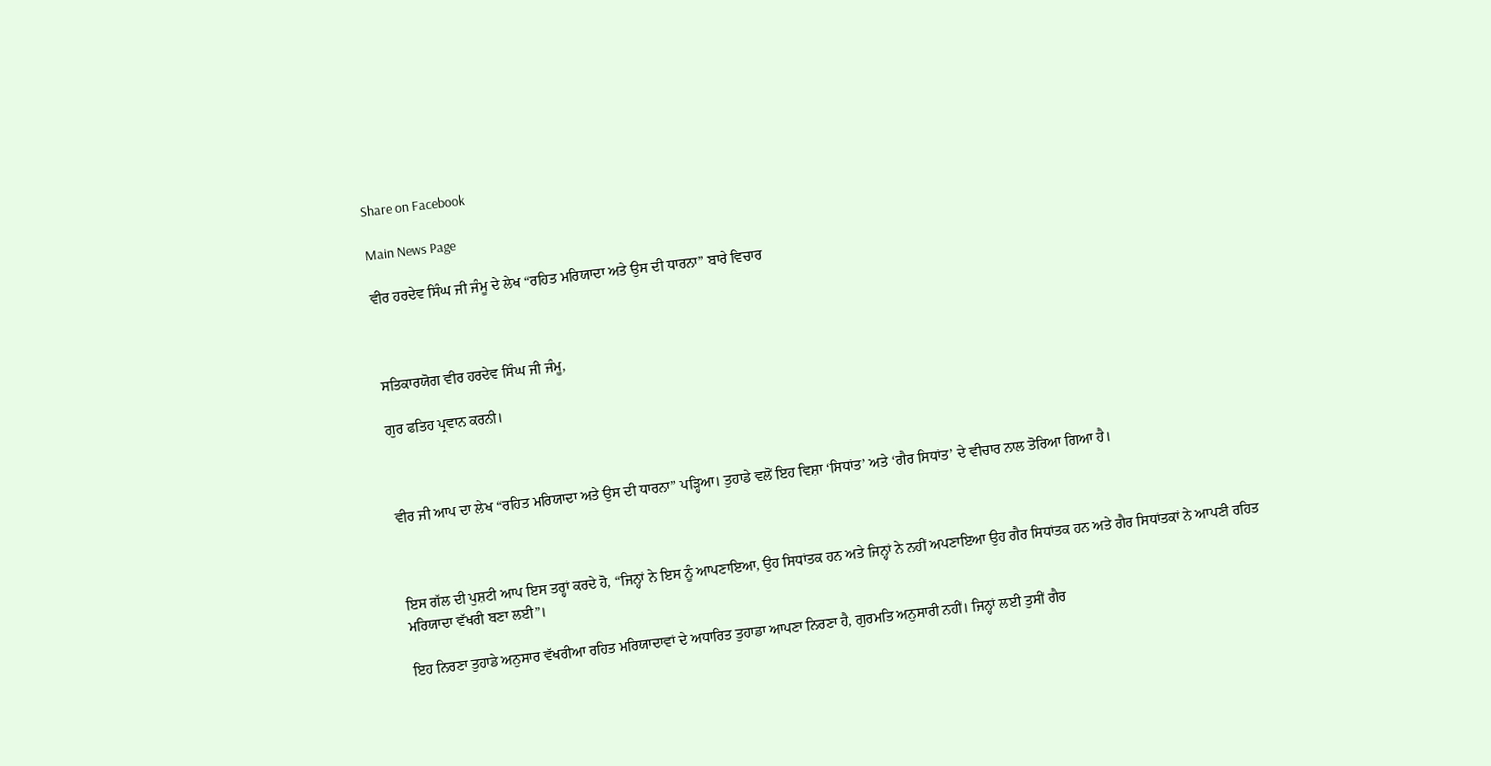Share on Facebook

Main News Page

ਵੀਰ ਹਰਦੇਵ ਸਿੰਘ ਜੀ ਜੰਮੂ ਦੇ ਲੇਖ “ਰਹਿਤ ਮਰਿਯਾਦਾ ਅਤੇ ਉਸ ਦੀ ਧਾਰਨਾ” ਬਾਰੇ ਵਿਚਾਰ



ਸਤਿਕਾਰਯੋਗ ਵੀਰ ਹਰਦੇਵ ਸਿੰਘ ਜੀ ਜੰਮੂ,

ਗੁਰ ਫਤਿਹ ਪ੍ਰਵਾਨ ਕਰਨੀ।



ਵੀਰ ਜੀ ਆਪ ਦਾ ਲੇਖ “ਰਹਿਤ ਮਰਿਯਾਦਾ ਅਤੇ ਉਸ ਦੀ ਧਾਰਨਾ” ਪੜ੍ਹਿਆ। ਤੁਹਾਡੇ ਵਲੋਂ ਇਹ ਵਿਸ਼ਾ ‘ਸਿਧਾਂਤ’ ਅਤੇ ‘ਗੈਰ ਸਿਧਾਂਤ’ ਦੇ ਵੀਚਾਰ ਨਾਲ ਤੋਰਿਆ ਗਿਆ ਹੈ।



ਇਸ ਗੱਲ ਦੀ ਪੁਸ਼ਟੀ ਆਪ ਇਸ ਤਰ੍ਹਾਂ ਕਰਦੇ ਹੋ, “ਜਿਨ੍ਹਾਂ ਨੇ ਇਸ ਨੂੰ ਆਪਣਾਇਆ, ਉਹ ਸਿਧਾਂਤਕ ਹਨ ਅਤੇ ਜਿਨ੍ਹਾਂ ਨੇ ਨਹੀਂ ਅਪਣਾਇਆ ਉਹ ਗੈਰ ਸਿਧਾਂਤਕ ਹਨ ਅਤੇ ਗੈਰ ਸਿਧਾਂਤਕਾਂ ਨੇ ਆਪਣੀ ਰਹਿਤ ਮਰਿਯਾਦਾ ਵੱਖਰੀ ਬਣਾ ਲਈ”।

ਇਹ ਨਿਰਣਾ ਤੁਹਾਡੇ ਅਨੁਸਾਰ ਵੱਖਰੀਆ ਰਹਿਤ ਮਰਿਯਾਦਾਵਾਂ ਦੇ ਅਧਾਰਿਤ ਤੁਹਾਡਾ ਆਪਣਾ ਨਿਰਣਾ ਹੈ, ਗੁਰਮਤਿ ਅਨੁਸਾਰੀ ਨਹੀਂ। ਜਿਨ੍ਹਾਂ ਲਈ ਤੁਸੀਂ ਗੈਰ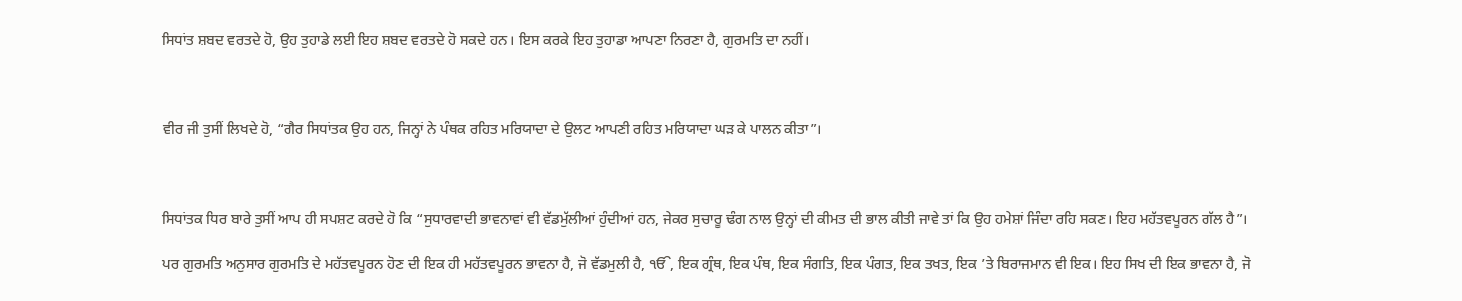ਸਿਧਾਂਤ ਸ਼ਬਦ ਵਰਤਦੇ ਹੋ, ਉਹ ਤੁਹਾਡੇ ਲਈ ਇਹ ਸ਼ਬਦ ਵਰਤਦੇ ਹੋ ਸਕਦੇ ਹਨ। ਇਸ ਕਰਕੇ ਇਹ ਤੁਹਾਡਾ ਆਪਣਾ ਨਿਰਣਾ ਹੈ, ਗੁਰਮਤਿ ਦਾ ਨਹੀਂ।



ਵੀਰ ਜੀ ਤੁਸੀਂ ਲਿਖਦੇ ਹੋ, “ਗੈਰ ਸਿਧਾਂਤਕ ਉਹ ਹਨ, ਜਿਨ੍ਹਾਂ ਨੇ ਪੰਥਕ ਰਹਿਤ ਮਰਿਯਾਦਾ ਦੇ ਉਲਟ ਆਪਣੀ ਰਹਿਤ ਮਰਿਯਾਦਾ ਘੜ ਕੇ ਪਾਲਨ ਕੀਤਾ”।



ਸਿਧਾਂਤਕ ਧਿਰ ਬਾਰੇ ਤੁਸੀਂ ਆਪ ਹੀ ਸਪਸ਼ਟ ਕਰਦੇ ਹੋ ਕਿ “ਸੁਧਾਰਵਾਦੀ ਭਾਵਨਾਵਾਂ ਵੀ ਵੱਡਮੁੱਲੀਆਂ ਹੁੰਦੀਆਂ ਹਨ, ਜੇਕਰ ਸੁਚਾਰੂ ਢੰਗ ਨਾਲ ਉਨ੍ਹਾਂ ਦੀ ਕੀਮਤ ਦੀ ਭਾਲ ਕੀਤੀ ਜਾਵੇ ਤਾਂ ਕਿ ਉਹ ਹਮੇਸ਼ਾਂ ਜਿੰਦਾ ਰਹਿ ਸਕਣ। ਇਹ ਮਹੱਤਵਪੂਰਨ ਗੱਲ ਹੈ”।

ਪਰ ਗੁਰਮਤਿ ਅਨੁਸਾਰ ਗੁਰਮਤਿ ਦੇ ਮਹੱਤਵਪੂਰਨ ਹੋਣ ਦੀ ਇਕ ਹੀ ਮਹੱਤਵਪੂਰਨ ਭਾਵਨਾ ਹੈ, ਜੋ ਵੱਡਮੁਲੀ ਹੈ, ੴ, ਇਕ ਗ੍ਰੰਥ, ਇਕ ਪੰਥ, ਇਕ ਸੰਗਤਿ, ਇਕ ਪੰਗਤ, ਇਕ ਤਖਤ, ਇਕ ’ਤੇ ਬਿਰਾਜਮਾਨ ਵੀ ਇਕ। ਇਹ ਸਿਖ ਦੀ ਇਕ ਭਾਵਨਾ ਹੈ, ਜੋ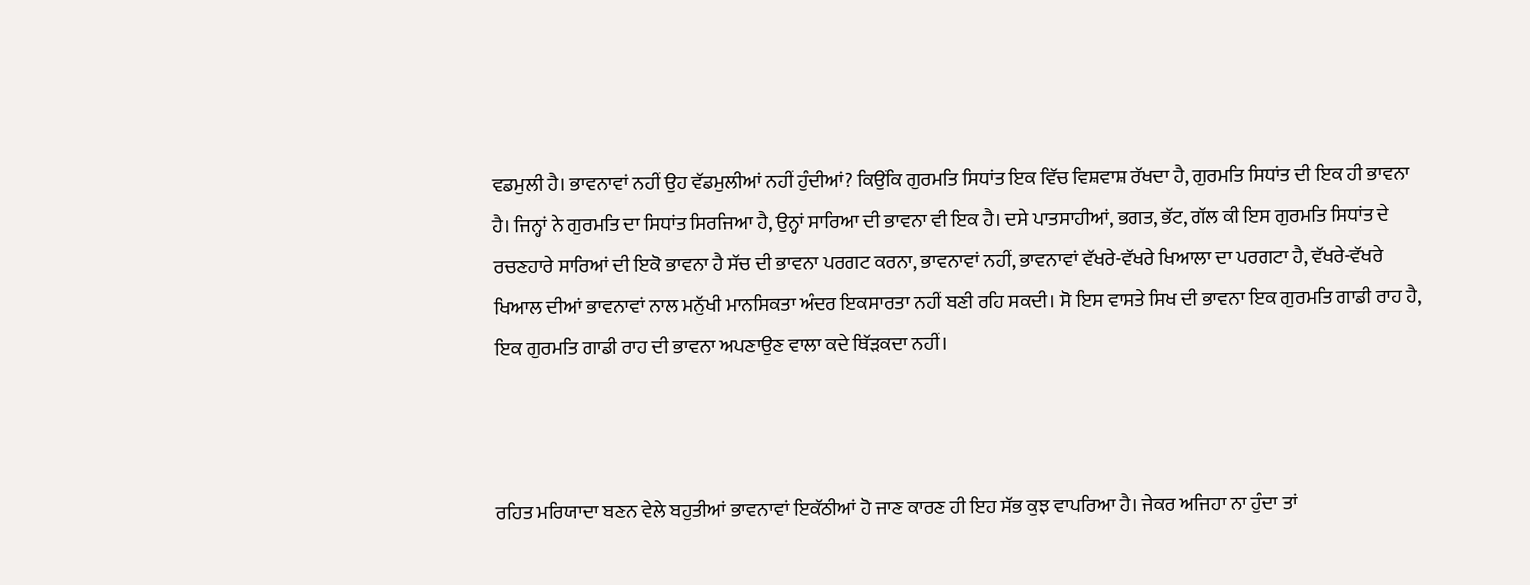ਵਡਮੁਲੀ ਹੈ। ਭਾਵਨਾਵਾਂ ਨਹੀਂ ਉਹ ਵੱਡਮੁਲੀਆਂ ਨਹੀਂ ਹੁੰਦੀਆਂ? ਕਿਉਂਕਿ ਗੁਰਮਤਿ ਸਿਧਾਂਤ ਇਕ ਵਿੱਚ ਵਿਸ਼ਵਾਸ਼ ਰੱਖਦਾ ਹੈ, ਗੁਰਮਤਿ ਸਿਧਾਂਤ ਦੀ ਇਕ ਹੀ ਭਾਵਨਾ ਹੈ। ਜਿਨ੍ਹਾਂ ਨੇ ਗੁਰਮਤਿ ਦਾ ਸਿਧਾਂਤ ਸਿਰਜਿਆ ਹੈ, ਉਨ੍ਹਾਂ ਸਾਰਿਆ ਦੀ ਭਾਵਨਾ ਵੀ ਇਕ ਹੈ। ਦਸੇ ਪਾਤਸਾਹੀਆਂ, ਭਗਤ, ਭੱਟ, ਗੱਲ ਕੀ ਇਸ ਗੁਰਮਤਿ ਸਿਧਾਂਤ ਦੇ ਰਚਣਹਾਰੇ ਸਾਰਿਆਂ ਦੀ ਇਕੋ ਭਾਵਨਾ ਹੈ ਸੱਚ ਦੀ ਭਾਵਨਾ ਪਰਗਟ ਕਰਨਾ, ਭਾਵਨਾਵਾਂ ਨਹੀਂ, ਭਾਵਨਾਵਾਂ ਵੱਖਰੇ-ਵੱਖਰੇ ਖਿਆਲਾ ਦਾ ਪਰਗਟਾ ਹੈ, ਵੱਖਰੇ-ਵੱਖਰੇ ਖਿਆਲ ਦੀਆਂ ਭਾਵਨਾਵਾਂ ਨਾਲ ਮਨੁੱਖੀ ਮਾਨਸਿਕਤਾ ਅੰਦਰ ਇਕਸਾਰਤਾ ਨਹੀਂ ਬਣੀ ਰਹਿ ਸਕਦੀ। ਸੋ ਇਸ ਵਾਸਤੇ ਸਿਖ ਦੀ ਭਾਵਨਾ ਇਕ ਗੁਰਮਤਿ ਗਾਡੀ ਰਾਹ ਹੈ, ਇਕ ਗੁਰਮਤਿ ਗਾਡੀ ਰਾਹ ਦੀ ਭਾਵਨਾ ਅਪਣਾਉਣ ਵਾਲਾ ਕਦੇ ਥਿੱੜਕਦਾ ਨਹੀਂ।



ਰਹਿਤ ਮਰਿਯਾਦਾ ਬਣਨ ਵੇਲੇ ਬਹੁਤੀਆਂ ਭਾਵਨਾਵਾਂ ਇਕੱਠੀਆਂ ਹੋ ਜਾਣ ਕਾਰਣ ਹੀ ਇਹ ਸੱਭ ਕੁਝ ਵਾਪਰਿਆ ਹੈ। ਜੇਕਰ ਅਜਿਹਾ ਨਾ ਹੁੰਦਾ ਤਾਂ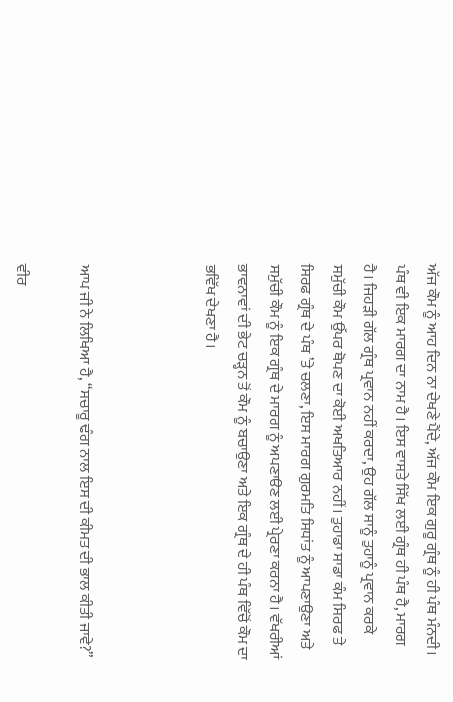ਅੱਜ ਕੌਮ ਨੂੰ ਆਹ ਦਿਨ ਨਾ ਦੇਖਣੇ ਪੈਂਦੇ, ਅੱਜ ਕੌਮ ਇਕ ਗੁਰੂ ਗ੍ਰੰਥ ਨੂੰ ਹੀ ਪੰਥ ਮੰਨਦੀ। ਪੰਥ ਵੀ ਇਕ ਮਾਰਗ ਦਾ ਨਾਮ ਹੈ। ਇਸ ਵਾਸਤੇ ਸਿੱਖ ਲਈ ਗ੍ਰੰਥ ਹੀ ਪੰਥ ਹੈ, ਮਾਰਗ ਹੈ। ਜਿਹੜੀ ਗੱਲ ਗ੍ਰੰਥ ਪ੍ਰਵਾਨ ਨਹੀਂ ਕਰਦਾ, ਉਹ ਗੱਲ ਸਾਨੂੰ ਤੁਹਾਨੂੰ ਪ੍ਰਵਾਨ ਕਰਕੇ ਸਮੁੱਚੀ ਕੌਮ ਉੱਪਰ ਥੋਪਣ ਦਾ ਕੋਈ ਅਖਤਿਆਰ ਨਹੀਂ। ਤੁਹਾਡਾ ਸਾਡਾ ਕੰਮ ਸਿਰਫ ਤੇ ਸਿਰਫ ਗ੍ਰੰਥ ਦੇ ਪੰਥ ’ਤੇ ਚਲਣਾ, ਇਸ ਮਾਰਗ ਗੁਰਮਤਿ ਸਿਧਾਂਤ ਨੂੰ ਆਪਣਾਉਣਾ ਅਤੇ ਸਮੁੱਚੀ ਕੌਮ ਨੂੰ ਇਕ ਗ੍ਰੰਥ ਦੇ ਮਾਰਗ ਨੂੰ ਅਪਣਾੳਣ ਲਈ ਪ੍ਰੇਰਣਾ ਕਰਨਾ ਹੈ। ਵੱਖਰੀਆਂ ਭਾਵਨਾਵਾਂ ਦੀ ਭੇਟ ਚੜ੍ਹਨ ਤੋਂ ਕੌਮ ਨੂੰ ਬਚਾਉਣਾ ਅਤੇ ਇਕ ਗ੍ਰੰਥ ਦੇ ਹੀ ਪੰਥ ਵਿੱਚੋਂ ਕੌਮ ਦਾ ਭਵਿੱਖ ਦੇਖਣਾ ਹੈ।



ਆਪ ਜੀ ਨੇ ਲਿਖਿਆ ਹੈ, “ਸਚਾਰੂ ਢੰਗ ਨਾਲ ਇਸ ਦੀ ਕੀਮਤ ਦੀ ਭਾਲ ਕੀਤੀ ਜਾਵੇ?”

ਵੀਰ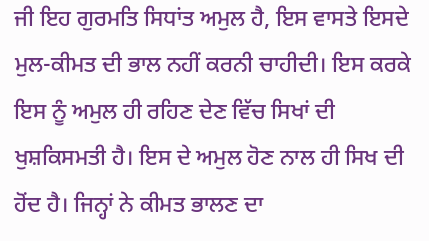ਜੀ ਇਹ ਗੁਰਮਤਿ ਸਿਧਾਂਤ ਅਮੁਲ ਹੈ, ਇਸ ਵਾਸਤੇ ਇਸਦੇ ਮੁਲ-ਕੀਮਤ ਦੀ ਭਾਲ ਨਹੀਂ ਕਰਨੀ ਚਾਹੀਦੀ। ਇਸ ਕਰਕੇ ਇਸ ਨੂੰ ਅਮੁਲ ਹੀ ਰਹਿਣ ਦੇਣ ਵਿੱਚ ਸਿਖਾਂ ਦੀ ਖੁਸ਼ਕਿਸਮਤੀ ਹੈ। ਇਸ ਦੇ ਅਮੁਲ ਹੋਣ ਨਾਲ ਹੀ ਸਿਖ ਦੀ ਹੋਂਦ ਹੈ। ਜਿਨ੍ਹਾਂ ਨੇ ਕੀਮਤ ਭਾਲਣ ਦਾ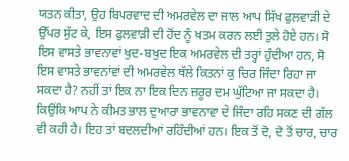ਯਤਨ ਕੀਤਾ, ਉਹ ਬਿਪਰਵਾਦ ਦੀ ਅਮਰਵੇਲ ਦਾ ਜਾਲ ਆਪ ਸਿੱਖ ਫੁਲਵਾੜੀ ਦੇ ਉੱਪਰ ਸੁੱਟ ਕੇ, ਇਸ ਫੁਲਵਾੜੀ ਦੀ ਹੋਂਦ ਨੂੰ ਖਤਮ ਕਰਨ ਲਈ ਤੁਲੇ ਹੋਏ ਹਨ। ਸੋ ਇਸ ਵਾਸਤੇ ਭਾਵਨਾਵਾਂ ਖੁਦ-ਬਖੁਦ ਇਕ ਅਮਰਵੇਲ ਦੀ ਤਰ੍ਹਾਂ ਹੁੰਦੀਆ ਹਨ, ਸੋ ਇਸ ਵਾਸਤੇ ਭਾਵਨਾਂਵਾਂ ਦੀ ਅਮਰਵੇਲ ਥੱਲੇ ਕਿਤਨਾਂ ਕੁ ਚਿਰ ਜਿੰਦਾ ਰਿਹਾ ਜਾ ਸਕਦਾ ਹੈ? ਨਹੀਂ ਤਾਂ ਇਕ ਨਾ ਇਕ ਦਿਨ ਜ਼ਰੂਰ ਦਮ ਘੁੱਟਿਆ ਜਾ ਸਕਦਾ ਹੈ। ਕਿਉਂਕਿ ਆਪ ਨੇ ਕੀਮਤ ਭਾਲ ਦੁਆਰਾ ਭਾਵਨਾਵਾ ਦੇ ਜਿੰਦਾ ਰਹਿ ਸਕਣ ਦੀ ਗੱਲ ਵੀ ਕਹੀ ਹੈ। ਇਹ ਤਾਂ ਬਦਲਦੀਆਂ ਰਹਿੰਦੀਆਂ ਹਨ। ਇਕ ਤੋਂ ਦੋ, ਦੋ ਤੋਂ ਚਾਰ, ਚਾਰ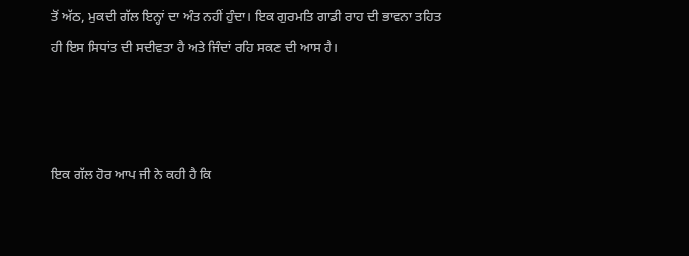ਤੋਂ ਅੱਠ, ਮੁਕਦੀ ਗੱਲ ਇਨ੍ਹਾਂ ਦਾ ਅੰਤ ਨਹੀਂ ਹੁੰਦਾ। ਇਕ ਗੁਰਮਤਿ ਗਾਡੀ ਰਾਹ ਦੀ ਭਾਵਨਾ ਤਹਿਤ ਹੀ ਇਸ ਸਿਧਾਂਤ ਦੀ ਸਦੀਵਤਾ ਹੈ ਅਤੇ ਜਿੰਦਾਂ ਰਹਿ ਸਕਣ ਦੀ ਆਸ ਹੈ।



ਇਕ ਗੱਲ ਹੋਰ ਆਪ ਜੀ ਨੇ ਕਹੀ ਹੈ ਕਿ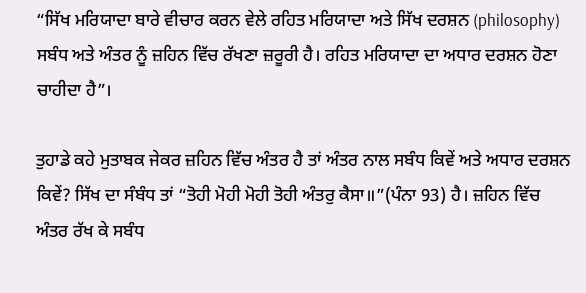“ਸਿੱਖ ਮਰਿਯਾਦਾ ਬਾਰੇ ਵੀਚਾਰ ਕਰਨ ਵੇਲੇ ਰਹਿਤ ਮਰਿਯਾਦਾ ਅਤੇ ਸਿੱਖ ਦਰਸ਼ਨ (philosophy) ਸਬੰਧ ਅਤੇ ਅੰਤਰ ਨੂੰ ਜ਼ਹਿਨ ਵਿੱਚ ਰੱਖਣਾ ਜ਼ਰੂਰੀ ਹੈ। ਰਹਿਤ ਮਰਿਯਾਦਾ ਦਾ ਅਧਾਰ ਦਰਸ਼ਨ ਹੋਣਾ ਚਾਹੀਦਾ ਹੈ”।

ਤੁਹਾਡੇ ਕਹੇ ਮੁਤਾਬਕ ਜੇਕਰ ਜ਼ਹਿਨ ਵਿੱਚ ਅੰਤਰ ਹੈ ਤਾਂ ਅੰਤਰ ਨਾਲ ਸਬੰਧ ਕਿਵੇਂ ਅਤੇ ਅਧਾਰ ਦਰਸ਼ਨ ਕਿਵੇਂ? ਸਿੱਖ ਦਾ ਸੰਬੰਧ ਤਾਂ “ਤੋਹੀ ਮੋਹੀ ਮੋਹੀ ਤੋਹੀ ਅੰਤਰੁ ਕੈਸਾ॥”(ਪੰਨਾ 93) ਹੈ। ਜ਼ਹਿਨ ਵਿੱਚ ਅੰਤਰ ਰੱਖ ਕੇ ਸਬੰਧ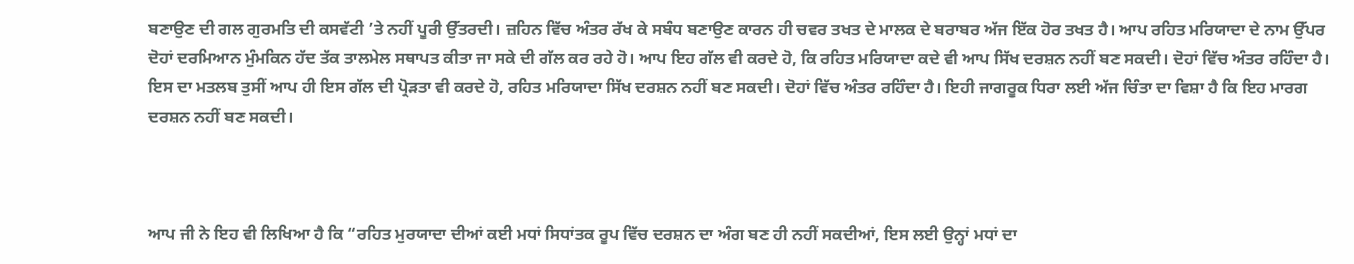ਬਣਾਉਣ ਦੀ ਗਲ ਗੁਰਮਤਿ ਦੀ ਕਸਵੱਟੀ ’ਤੇ ਨਹੀਂ ਪੂਰੀ ਉੱਤਰਦੀ। ਜ਼ਹਿਨ ਵਿੱਚ ਅੰਤਰ ਰੱਖ ਕੇ ਸਬੰਧ ਬਣਾਉਣ ਕਾਰਨ ਹੀ ਚਵਰ ਤਖਤ ਦੇ ਮਾਲਕ ਦੇ ਬਰਾਬਰ ਅੱਜ ਇੱਕ ਹੋਰ ਤਖਤ ਹੈ। ਆਪ ਰਹਿਤ ਮਰਿਯਾਦਾ ਦੇ ਨਾਮ ਉੱਪਰ ਦੋਹਾਂ ਦਰਮਿਆਨ ਮੁੰਮਕਿਨ ਹੱਦ ਤੱਕ ਤਾਲਮੇਲ ਸਥਾਪਤ ਕੀਤਾ ਜਾ ਸਕੇ ਦੀ ਗੱਲ ਕਰ ਰਹੇ ਹੋ। ਆਪ ਇਹ ਗੱਲ ਵੀ ਕਰਦੇ ਹੋ, ਕਿ ਰਹਿਤ ਮਰਿਯਾਦਾ ਕਦੇ ਵੀ ਆਪ ਸਿੱਖ ਦਰਸ਼ਨ ਨਹੀਂ ਬਣ ਸਕਦੀ। ਦੋਹਾਂ ਵਿੱਚ ਅੰਤਰ ਰਹਿੰਦਾ ਹੈ। ਇਸ ਦਾ ਮਤਲਬ ਤੁਸੀਂ ਆਪ ਹੀ ਇਸ ਗੱਲ ਦੀ ਪ੍ਰੋੜਤਾ ਵੀ ਕਰਦੇ ਹੋ, ਰਹਿਤ ਮਰਿਯਾਦਾ ਸਿੱਖ ਦਰਸ਼ਨ ਨਹੀਂ ਬਣ ਸਕਦੀ। ਦੋਹਾਂ ਵਿੱਚ ਅੰਤਰ ਰਹਿੰਦਾ ਹੈ। ਇਹੀ ਜਾਗਰੂਕ ਧਿਰਾ ਲਈ ਅੱਜ ਚਿੰਤਾ ਦਾ ਵਿਸ਼ਾ ਹੈ ਕਿ ਇਹ ਮਾਰਗ ਦਰਸ਼ਨ ਨਹੀਂ ਬਣ ਸਕਦੀ।



ਆਪ ਜੀ ਨੇ ਇਹ ਵੀ ਲਿਖਿਆ ਹੈ ਕਿ “ਰਹਿਤ ਮੁਰਯਾਦਾ ਦੀਆਂ ਕਈ ਮਧਾਂ ਸਿਧਾਂਤਕ ਰੂਪ ਵਿੱਚ ਦਰਸ਼ਨ ਦਾ ਅੰਗ ਬਣ ਹੀ ਨਹੀਂ ਸਕਦੀਆਂ, ਇਸ ਲਈ ਉਨ੍ਹਾਂ ਮਧਾਂ ਦਾ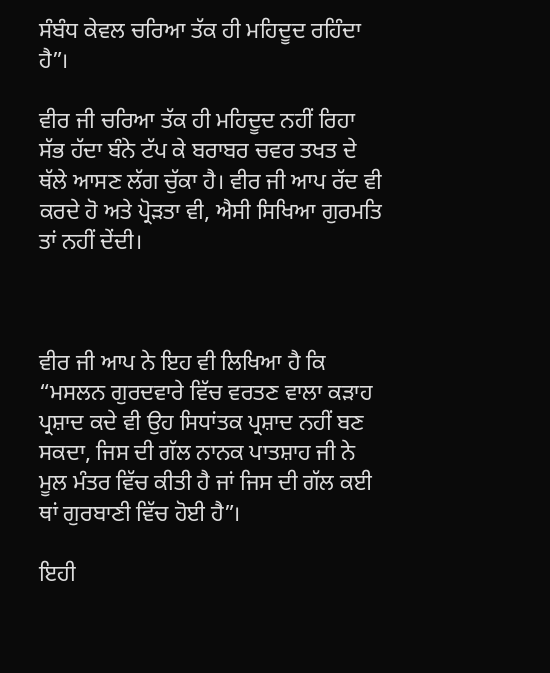ਸੰਬੰਧ ਕੇਵਲ ਚਰਿਆ ਤੱਕ ਹੀ ਮਹਿਦੂਦ ਰਹਿੰਦਾ ਹੈ”।

ਵੀਰ ਜੀ ਚਰਿਆ ਤੱਕ ਹੀ ਮਹਿਦੂਦ ਨਹੀਂ ਰਿਹਾ ਸੱਭ ਹੱਦਾ ਬੰਨੇ ਟੱਪ ਕੇ ਬਰਾਬਰ ਚਵਰ ਤਖਤ ਦੇ ਥੱਲੇ ਆਸਣ ਲੱਗ ਚੁੱਕਾ ਹੈ। ਵੀਰ ਜੀ ਆਪ ਰੱਦ ਵੀ ਕਰਦੇ ਹੋ ਅਤੇ ਪ੍ਰੋੜਤਾ ਵੀ, ਐਸੀ ਸਿਖਿਆ ਗੁਰਮਤਿ ਤਾਂ ਨਹੀਂ ਦੇਂਦੀ।



ਵੀਰ ਜੀ ਆਪ ਨੇ ਇਹ ਵੀ ਲਿਖਿਆ ਹੈ ਕਿ “ਮਸਲਨ ਗੁਰਦਵਾਰੇ ਵਿੱਚ ਵਰਤਣ ਵਾਲਾ ਕੜਾਹ ਪ੍ਰਸ਼ਾਦ ਕਦੇ ਵੀ ਉਹ ਸਿਧਾਂਤਕ ਪ੍ਰਸ਼ਾਦ ਨਹੀਂ ਬਣ ਸਕਦਾ, ਜਿਸ ਦੀ ਗੱਲ ਨਾਨਕ ਪਾਤਸ਼ਾਹ ਜੀ ਨੇ ਮੂਲ ਮੰਤਰ ਵਿੱਚ ਕੀਤੀ ਹੈ ਜਾਂ ਜਿਸ ਦੀ ਗੱਲ ਕਈ ਥਾਂ ਗੁਰਬਾਣੀ ਵਿੱਚ ਹੋਈ ਹੈ”।

ਇਹੀ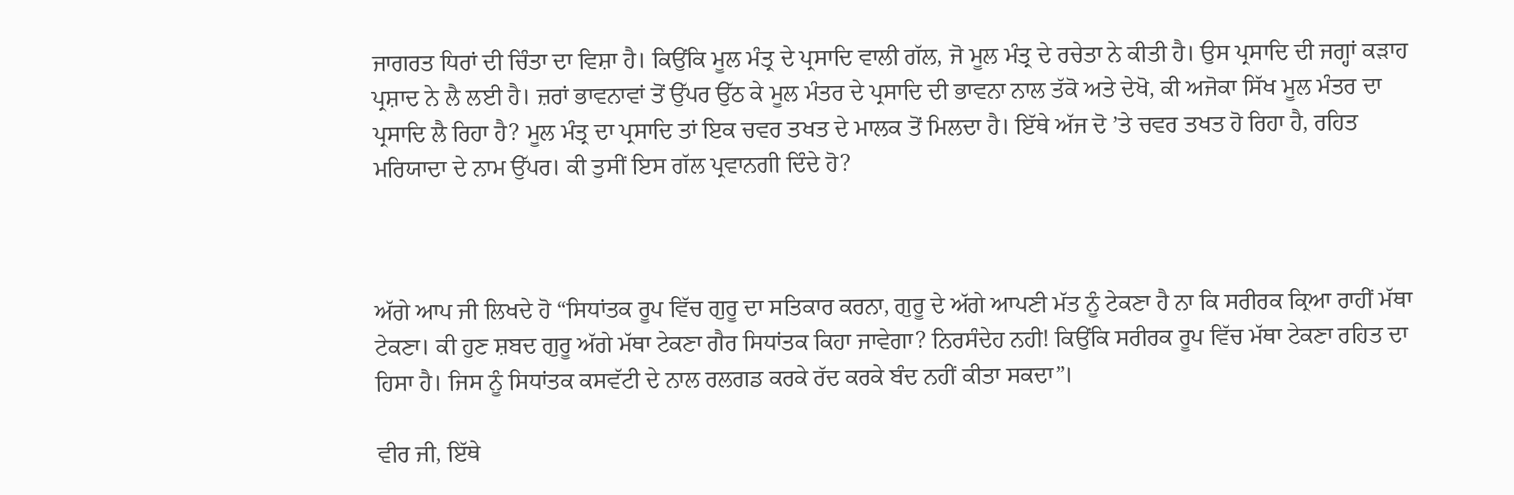ਜਾਗਰਤ ਧਿਰਾਂ ਦੀ ਚਿੰਤਾ ਦਾ ਵਿਸ਼ਾ ਹੈ। ਕਿਉਂਕਿ ਮੂਲ ਮੰਤ੍ਰ ਦੇ ਪ੍ਰਸਾਦਿ ਵਾਲੀ ਗੱਲ, ਜੋ ਮੂਲ ਮੰਤ੍ਰ ਦੇ ਰਚੇਤਾ ਨੇ ਕੀਤੀ ਹੈ। ਉਸ ਪ੍ਰਸਾਦਿ ਦੀ ਜਗ੍ਹਾਂ ਕੜਾਹ ਪ੍ਰਸ਼ਾਦ ਨੇ ਲੈ ਲਈ ਹੈ। ਜ਼ਰਾਂ ਭਾਵਨਾਵਾਂ ਤੋਂ ਉੱਪਰ ਉੱਠ ਕੇ ਮੂਲ ਮੰਤਰ ਦੇ ਪ੍ਰਸਾਦਿ ਦੀ ਭਾਵਨਾ ਨਾਲ ਤੱਕੋ ਅਤੇ ਦੇਖੋ, ਕੀ ਅਜੋਕਾ ਸਿੱਖ ਮੂਲ ਮੰਤਰ ਦਾ ਪ੍ਰਸਾਦਿ ਲੈ ਰਿਹਾ ਹੈ? ਮੂਲ ਮੰਤ੍ਰ ਦਾ ਪ੍ਰਸਾਦਿ ਤਾਂ ਇਕ ਚਵਰ ਤਖਤ ਦੇ ਮਾਲਕ ਤੋਂ ਮਿਲਦਾ ਹੈ। ਇੱਥੇ ਅੱਜ ਦੋ ’ਤੇ ਚਵਰ ਤਖਤ ਹੋ ਰਿਹਾ ਹੈ, ਰਹਿਤ ਮਰਿਯਾਦਾ ਦੇ ਨਾਮ ਉੱਪਰ। ਕੀ ਤੁਸੀਂ ਇਸ ਗੱਲ ਪ੍ਰਵਾਨਗੀ ਦਿੰਦੇ ਹੋ?



ਅੱਗੇ ਆਪ ਜੀ ਲਿਖਦੇ ਹੋ “ਸਿਧਾਂਤਕ ਰੂਪ ਵਿੱਚ ਗੁਰੂ ਦਾ ਸਤਿਕਾਰ ਕਰਨਾ, ਗੁਰੂ ਦੇ ਅੱਗੇ ਆਪਣੀ ਮੱਤ ਨੂੰ ਟੇਕਣਾ ਹੈ ਨਾ ਕਿ ਸਰੀਰਕ ਕ੍ਰਿਆ ਰਾਹੀਂ ਮੱਥਾ ਟੇਕਣਾ। ਕੀ ਹੁਣ ਸ਼ਬਦ ਗੁਰੂ ਅੱਗੇ ਮੱਥਾ ਟੇਕਣਾ ਗੈਰ ਸਿਧਾਂਤਕ ਕਿਹਾ ਜਾਵੇਗਾ? ਨਿਰਸੰਦੇਹ ਨਹੀ! ਕਿਉਂਕਿ ਸਰੀਰਕ ਰੂਪ ਵਿੱਚ ਮੱਥਾ ਟੇਕਣਾ ਰਹਿਤ ਦਾ ਹਿਸਾ ਹੈ। ਜਿਸ ਨੂੰ ਸਿਧਾਂਤਕ ਕਸਵੱਟੀ ਦੇ ਨਾਲ ਰਲਗਡ ਕਰਕੇ ਰੱਦ ਕਰਕੇ ਬੰਦ ਨਹੀਂ ਕੀਤਾ ਸਕਦਾ”।

ਵੀਰ ਜੀ, ਇੱਥੇ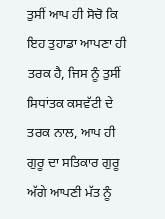ਤੁਸੀਂ ਆਪ ਹੀ ਸੋਚੋ ਕਿ ਇਹ ਤੁਹਾਡਾ ਆਪਣਾ ਹੀ ਤਰਕ ਹੈ, ਜਿਸ ਨੂੰ ਤੁਸੀਂ ਸਿਧਾਂਤਕ ਕਸਵੱਟੀ ਦੇ ਤਰਕ ਨਾਲ, ਆਪ ਹੀ ਗੁਰੂ ਦਾ ਸਤਿਕਾਰ ਗੁਰੂ ਅੱਗੇ ਆਪਣੀ ਮੱਤ ਨੂੰ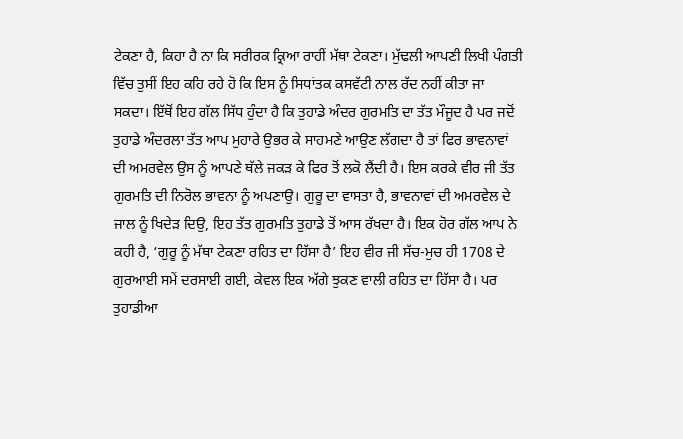ਟੇਕਣਾ ਹੈ, ਕਿਹਾ ਹੈ ਨਾ ਕਿ ਸਰੀਰਕ ਕ੍ਰਿਆ ਰਾਹੀਂ ਮੱਥਾ ਟੇਕਣਾ। ਮੁੱਢਲੀ ਆਪਣੀ ਲਿਖੀ ਪੰਗਤੀ ਵਿੱਚ ਤੁਸੀਂ ਇਹ ਕਹਿ ਰਹੇ ਹੋ ਕਿ ਇਸ ਨੂੰ ਸਿਧਾਂਤਕ ਕਸਵੱਟੀ ਨਾਲ ਰੱਦ ਨਹੀਂ ਕੀਤਾ ਜਾ ਸਕਦਾ। ਇੱਥੋਂ ਇਹ ਗੱਲ ਸਿੱਧ ਹੁੰਦਾ ਹੈ ਕਿ ਤੁਹਾਡੇ ਅੰਦਰ ਗੁਰਮਤਿ ਦਾ ਤੱਤ ਮੌਜੂਦ ਹੈ ਪਰ ਜਦੋਂ ਤੁਹਾਡੇ ਅੰਦਰਲਾ ਤੱਤ ਆਪ ਮੁਹਾਰੇ ਉਭਰ ਕੇ ਸਾਹਮਣੇ ਆਉਣ ਲੱਗਦਾ ਹੈ ਤਾਂ ਫਿਰ ਭਾਵਨਾਵਾਂ ਦੀ ਅਮਰਵੇਲ ਉਸ ਨੂੰ ਆਪਣੇ ਥੱਲੇ ਜਕੜ ਕੇ ਫਿਰ ਤੋਂ ਲਕੋ ਲੈਂਦੀ ਹੈ। ਇਸ ਕਰਕੇ ਵੀਰ ਜੀ ਤੱਤ ਗੁਰਮਤਿ ਦੀ ਨਿਰੋਲ ਭਾਵਨਾ ਨੂੰ ਅਪਣਾਉ। ਗੁਰੂ ਦਾ ਵਾਸਤਾ ਹੈ, ਭਾਵਨਾਵਾਂ ਦੀ ਅਮਰਵੇਲ ਦੇ ਜਾਲ ਨੂੰ ਖਿਦੇੜ ਦਿਉ, ਇਹ ਤੱਤ ਗੁਰਮਤਿ ਤੁਹਾਡੇ ਤੋਂ ਆਸ ਰੱਖਦਾ ਹੈ। ਇਕ ਹੋਰ ਗੱਲ ਆਪ ਨੇ ਕਹੀ ਹੈ, ‘ਗੁਰੂ ਨੂੰ ਮੱਥਾ ਟੇਕਣਾ ਰਹਿਤ ਦਾ ਹਿੱਸਾ ਹੈ’ ਇਹ ਵੀਰ ਜੀ ਸੱਚ-ਮੁਚ ਹੀ 1708 ਦੇ ਗੁਰਆਈ ਸਮੇਂ ਦਰਸਾਈ ਗਈ, ਕੇਵਲ ਇਕ ਅੱਗੇ ਝੁਕਣ ਵਾਲੀ ਰਹਿਤ ਦਾ ਹਿੱਸਾ ਹੈ। ਪਰ ਤੁਹਾਡੀਆ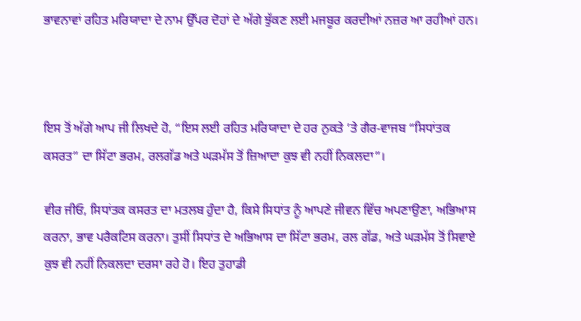ਭਾਵਨਾਵਾਂ ਰਹਿਤ ਮਰਿਯਾਦਾ ਦੇ ਨਾਮ ਉੱਪਰ ਦੋਹਾਂ ਦੇ ਅੱਗੇ ਝੁੱਕਣ ਲਈ ਮਜਬੂਰ ਕਰਦੀਆਂ ਨਜ਼ਰ ਆ ਰਹੀਆਂ ਹਨ।



ਇਸ ਤੋਂ ਅੱਗੇ ਆਪ ਜੀ ਲਿਖਦੇ ਹੋ, “ਇਸ ਲਈ ਰਹਿਤ ਮਰਿਯਾਦਾ ਦੇ ਹਰ ਨੁਕਤੇ ’ਤੇ ਗੈਰ-ਵਾਜਬ “ਸਿਧਾਂਤਕ ਕਸਰਤ” ਦਾ ਸਿੱਟਾ ਭਰਮ, ਰਲਗੱਡ ਅਤੇ ਘੜਮੱਸ ਤੋਂ ਜ਼ਿਆਦਾ ਕੁਝ ਵੀ ਨਹੀਂ ਨਿਕਲਦਾ”।

ਵੀਰ ਜੀਓ, ਸਿਧਾਂਤਕ ਕਸਰਤ ਦਾ ਮਤਲਬ ਹੁੰਦਾ ਹੈ, ਕਿਸੇ ਸਿਧਾਂਤ ਨੂੰ ਆਪਣੇ ਜੀਵਨ ਵਿੱਚ ਅਪਣਾਉਣਾ, ਅਭਿਆਸ ਕਰਨਾ, ਭਾਵ ਪਰੈਕਟਿਸ ਕਰਨਾ। ਤੁਸੀਂ ਸਿਧਾਂਤ ਦੇ ਅਭਿਆਸ ਦਾ ਸਿੱਟਾ ਭਰਮ, ਰਲ ਗੱਡ, ਅਤੇ ਘੜਮੱਸ ਤੋਂ ਸਿਵਾਏ ਕੁਝ ਵੀ ਨਹੀਂ ਨਿਕਲਦਾ ਦਰਸਾ ਰਹੇ ਹੋ। ਇਹ ਤੁਹਾਡੀ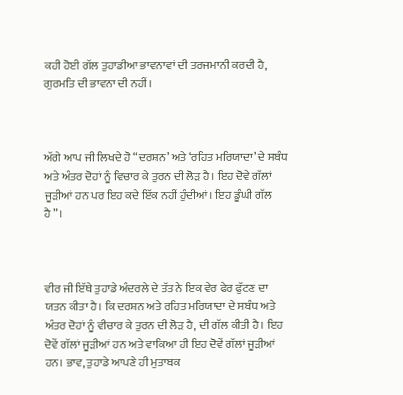ਕਹੀ ਹੋਈ ਗੱਲ ਤੁਹਾਡੀਆ ਭਾਵਨਾਵਾਂ ਦੀ ਤਰਜਮਾਨੀ ਕਰਦੀ ਹੈ, ਗੁਰਮਤਿ ਦੀ ਭਾਵਨਾ ਦੀ ਨਹੀਂ।



ਅੱਗੇ ਆਪ ਜੀ ਲਿਖਦੇ ਹੋ “ਦਰਸ਼ਨ’ ਅਤੇ ‘ਰਹਿਤ ਮਰਿਯਾਦਾ’ ਦੇ ਸਬੰਧ ਅਤੇ ਅੰਤਰ ਦੋਹਾਂ ਨੂੰ ਵਿਚਾਰ ਕੇ ਤੁਰਨ ਦੀ ਲੋੜ ਹੈ। ਇਹ ਦੋਵੇ ਗੱਲਾਂ ਜੂੜੀਆਂ ਹਨ ਪਰ ਇਹ ਕਦੇ ਇੱਕ ਨਹੀਂ ਹੁੰਦੀਆਂ। ਇਹ ਡੂੰਘੀ ਗੱਲ ਹੈ”।



ਵੀਰ ਜੀ ਇੱਥੇ ਤੁਹਾਡੇ ਅੰਦਰਲੇ ਦੇ ਤੱਤ ਨੇ ਇਕ ਵੇਰ ਫੇਰ ਫੁੱਟਣ ਦਾ ਯਤਨ ਕੀਤਾ ਹੈ। ਕਿ ਦਰਸ਼ਨ ਅਤੇ ਰਹਿਤ ਮਰਿਯਾਦਾ ਦੇ ਸਬੰਧ ਅਤੇ ਅੰਤਰ ਦੋਹਾਂ ਨੂੰ ਵੀਚਾਰ ਕੇ ਤੁਰਨ ਦੀ ਲੋੜ ਹੈ, ਦੀ ਗੱਲ ਕੀਤੀ ਹੈ। ਇਹ ਦੋਵੇਂ ਗੱਲਾਂ ਜੂੜੀਆਂ ਹਨ ਅਤੇ ਵਾਕਿਆ ਹੀ ਇਹ ਦੋਵੇਂ ਗੱਲਾਂ ਜੂੜੀਆਂ ਹਨ। ਭਾਵ, ਤੁਹਾਡੇ ਆਪਣੇ ਹੀ ਮੁਤਾਬਕ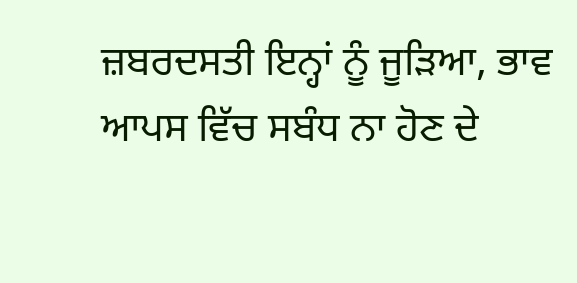ਜ਼ਬਰਦਸਤੀ ਇਨ੍ਹਾਂ ਨੂੰ ਜੂੜਿਆ, ਭਾਵ ਆਪਸ ਵਿੱਚ ਸਬੰਧ ਨਾ ਹੋਣ ਦੇ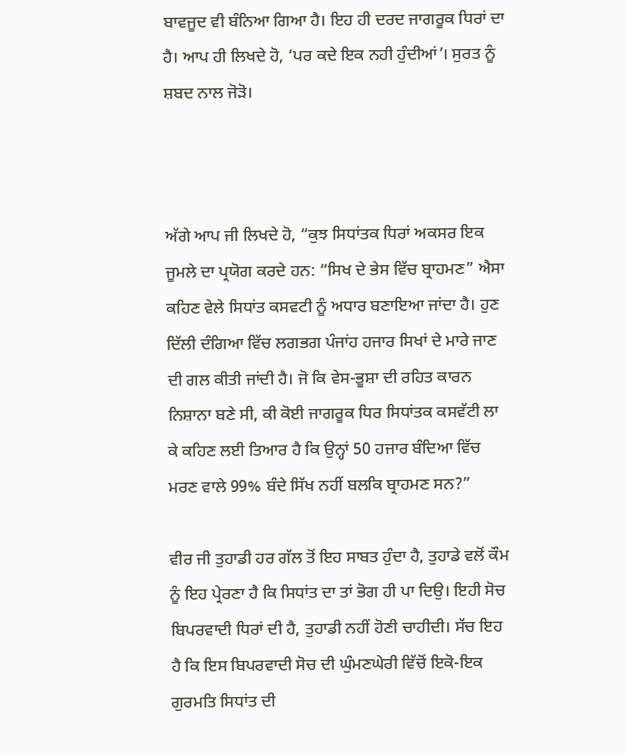ਬਾਵਜੂਦ ਵੀ ਬੰਨਿਆ ਗਿਆ ਹੈ। ਇਹ ਹੀ ਦਰਦ ਜਾਗਰੂਕ ਧਿਰਾਂ ਦਾ ਹੈ। ਆਪ ਹੀ ਲਿਖਦੇ ਹੋ, ‘ਪਰ ਕਦੇ ਇਕ ਨਹੀ ਹੁੰਦੀਆਂ’। ਸੁਰਤ ਨੂੰ ਸ਼ਬਦ ਨਾਲ ਜੋੜੋ।



ਅੱਗੇ ਆਪ ਜੀ ਲਿਖਦੇ ਹੋ, “ਕੁਝ ਸਿਧਾਂਤਕ ਧਿਰਾਂ ਅਕਸਰ ਇਕ ਜੂਮਲੇ ਦਾ ਪ੍ਰਯੋਗ ਕਰਦੇ ਹਨ: “ਸਿਖ ਦੇ ਭੇਸ ਵਿੱਚ ਬ੍ਰਾਹਮਣ” ਐਸਾ ਕਹਿਣ ਵੇਲੇ ਸਿਧਾਂਤ ਕਸਵਟੀ ਨੂੰ ਅਧਾਰ ਬਣਾਇਆ ਜਾਂਦਾ ਹੈ। ਹੁਣ ਦਿੱਲੀ ਦੰਗਿਆ ਵਿੱਚ ਲਗਭਗ ਪੰਜਾਂਹ ਹਜਾਰ ਸਿਖਾਂ ਦੇ ਮਾਰੇ ਜਾਣ ਦੀ ਗਲ ਕੀਤੀ ਜਾਂਦੀ ਹੈ। ਜੋ ਕਿ ਵੇਸ-ਭੂਸ਼ਾ ਦੀ ਰਹਿਤ ਕਾਰਨ ਨਿਸ਼ਾਨਾ ਬਣੇ ਸੀ, ਕੀ ਕੋਈ ਜਾਗਰੂਕ ਧਿਰ ਸਿਧਾਂਤਕ ਕਸਵੱਟੀ ਲਾ ਕੇ ਕਹਿਣ ਲਈ ਤਿਆਰ ਹੈ ਕਿ ਉਨ੍ਹਾਂ 50 ਹਜਾਰ ਬੰਦਿਆ ਵਿੱਚ ਮਰਣ ਵਾਲੇ 99% ਬੰਦੇ ਸਿੱਖ ਨਹੀਂ ਬਲਕਿ ਬ੍ਰਾਹਮਣ ਸਨ?”

ਵੀਰ ਜੀ ਤੁਹਾਡੀ ਹਰ ਗੱਲ ਤੋਂ ਇਹ ਸਾਬਤ ਹੁੰਦਾ ਹੈ, ਤੁਹਾਡੇ ਵਲੋਂ ਕੌਮ ਨੂੰ ਇਹ ਪ੍ਰੇਰਣਾ ਹੈ ਕਿ ਸਿਧਾਂਤ ਦਾ ਤਾਂ ਭੋਗ ਹੀ ਪਾ ਦਿਉ। ਇਹੀ ਸੋਚ ਬਿਪਰਵਾਦੀ ਧਿਰਾਂ ਦੀ ਹੈ, ਤੁਹਾਡੀ ਨਹੀਂ ਹੋਣੀ ਚਾਹੀਦੀ। ਸੱਚ ਇਹ ਹੈ ਕਿ ਇਸ ਬਿਪਰਵਾਦੀ ਸੋਚ ਦੀ ਘੁੰਮਣਘੇਰੀ ਵਿੱਚੋਂ ਇਕੋ-ਇਕ ਗੁਰਮਤਿ ਸਿਧਾਂਤ ਦੀ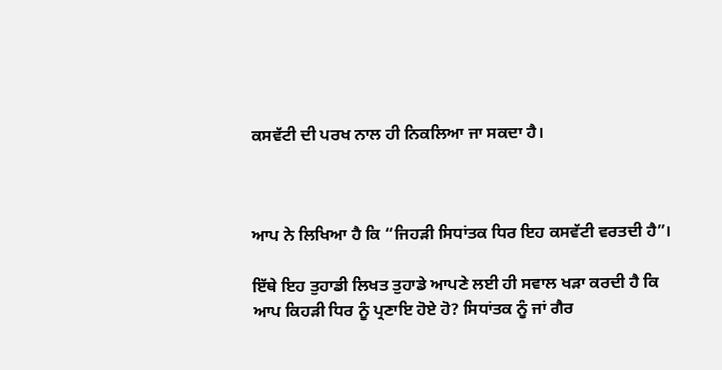ਕਸਵੱਟੀ ਦੀ ਪਰਖ ਨਾਲ ਹੀ ਨਿਕਲਿਆ ਜਾ ਸਕਦਾ ਹੈ।



ਆਪ ਨੇ ਲਿਖਿਆ ਹੈ ਕਿ “ਜਿਹੜੀ ਸਿਧਾਂਤਕ ਧਿਰ ਇਹ ਕਸਵੱਟੀ ਵਰਤਦੀ ਹੈ”।

ਇੱਥੇ ਇਹ ਤੁਹਾਡੀ ਲਿਖਤ ਤੁਹਾਡੇ ਆਪਣੇ ਲਈ ਹੀ ਸਵਾਲ ਖੜਾ ਕਰਦੀ ਹੈ ਕਿ ਆਪ ਕਿਹੜੀ ਧਿਰ ਨੂੰ ਪ੍ਰਣਾਇ ਹੋਏ ਹੋ? ਸਿਧਾਂਤਕ ਨੂੰ ਜਾਂ ਗੈਰ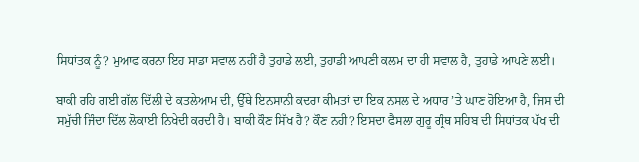ਸਿਧਾਂਤਕ ਨੂੰ? ਮੁਆਫ ਕਰਨਾ ਇਹ ਸਾਡਾ ਸਵਾਲ ਨਹੀਂ ਹੈ ਤੁਹਾਡੇ ਲਈ, ਤੁਹਾਡੀ ਆਪਣੀ ਕਲਮ ਦਾ ਹੀ ਸਵਾਲ ਹੈ, ਤੁਹਾਡੇ ਆਪਣੇ ਲਈ।

ਬਾਕੀ ਰਹਿ ਗਈ ਗੱਲ ਦਿੱਲੀ ਦੇ ਕਤਲੇਆਮ ਦੀ, ਉੱਥੇ ਇਨਸਾਨੀ ਕਦਰਾ ਕੀਮਤਾਂ ਦਾ ਇਕ ਨਸਲ ਦੇ ਅਧਾਰ ’ਤੇ ਘਾਣ ਹੋਇਆ ਹੈ, ਜਿਸ ਦੀ ਸਮੁੱਚੀ ਜਿੰਦਾ ਦਿੱਲ ਲੋਕਾਈ ਨਿਖੇਦੀ ਕਰਦੀ ਹੈ। ਬਾਕੀ ਕੌਣ ਸਿੱਖ ਹੈ? ਕੌਣ ਨਹੀ? ਇਸਦਾ ਫੈਸਲਾ ਗੁਰੂ ਗ੍ਰੰਥ ਸਹਿਬ ਦੀ ਸਿਧਾਂਤਕ ਪੱਖ ਦੀ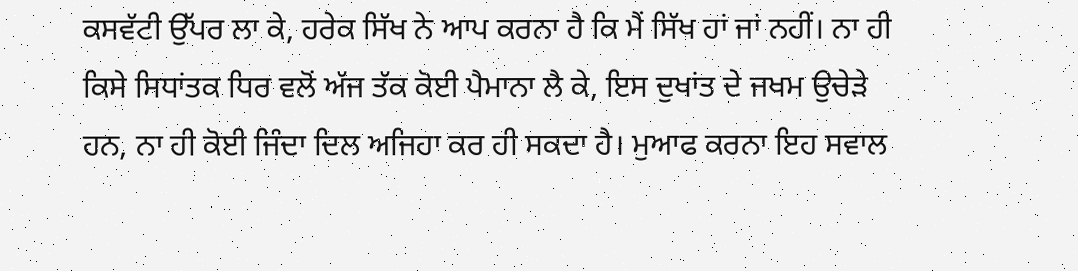ਕਸਵੱਟੀ ਉੱਪਰ ਲਾ ਕੇ, ਹਰੇਕ ਸਿੱਖ ਨੇ ਆਪ ਕਰਨਾ ਹੈ ਕਿ ਮੈਂ ਸਿੱਖ ਹਾਂ ਜਾਂ ਨਹੀਂ। ਨਾ ਹੀ ਕਿਸੇ ਸਿਧਾਂਤਕ ਧਿਰ ਵਲੋਂ ਅੱਜ ਤੱਕ ਕੋਈ ਪੈਮਾਨਾ ਲੈ ਕੇ, ਇਸ ਦੁਖਾਂਤ ਦੇ ਜਖਮ ਉਚੇੜੇ ਹਨ, ਨਾ ਹੀ ਕੋਈ ਜਿੰਦਾ ਦਿਲ ਅਜਿਹਾ ਕਰ ਹੀ ਸਕਦਾ ਹੈ। ਮੁਆਫ ਕਰਨਾ ਇਹ ਸਵਾਲ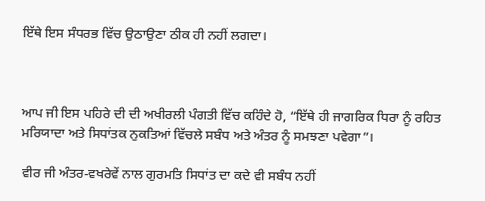ਇੱਥੇ ਇਸ ਸੰਧਰਭ ਵਿੱਚ ਉਠਾਉਣਾ ਠੀਕ ਹੀ ਨਹੀਂ ਲਗਦਾ।



ਆਪ ਜੀ ਇਸ ਪਹਿਰੇ ਦੀ ਦੀ ਅਖੀਰਲੀ ਪੰਗਤੀ ਵਿੱਚ ਕਹਿੰਦੇ ਹੋ, “ਇੱਥੇ ਹੀ ਜਾਗਰਿਕ ਧਿਰਾ ਨੂੰ ਰਹਿਤ ਮਰਿਯਾਦਾ ਅਤੇ ਸਿਧਾਂਤਕ ਨੁਕਤਿਆਂ ਵਿੱਚਲੇ ਸਬੰਧ ਅਤੇ ਅੰਤਰ ਨੂੰ ਸਮਝਣਾ ਪਵੇਗਾ”।

ਵੀਰ ਜੀ ਅੰਤਰ-ਵਖਰੇਵੇਂ ਨਾਲ ਗੁਰਮਤਿ ਸਿਧਾਂਤ ਦਾ ਕਦੇ ਵੀ ਸਬੰਧ ਨਹੀਂ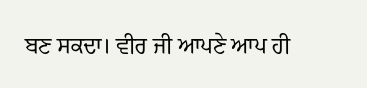ਬਣ ਸਕਦਾ। ਵੀਰ ਜੀ ਆਪਣੇ ਆਪ ਹੀ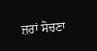ਜ਼ਰਾਂ ਸੋਚਣਾ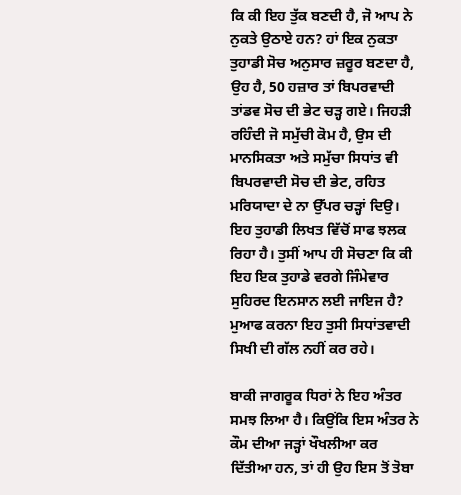ਕਿ ਕੀ ਇਹ ਤੁੱਕ ਬਣਦੀ ਹੈ, ਜੋ ਆਪ ਨੇ ਨੁਕਤੇ ਉਠਾਏ ਹਨ? ਹਾਂ ਇਕ ਨੁਕਤਾ ਤੁਹਾਡੀ ਸੋਚ ਅਨੁਸਾਰ ਜ਼ਰੂਰ ਬਣਦਾ ਹੈ, ਉਹ ਹੈ, 50 ਹਜ਼ਾਰ ਤਾਂ ਬਿਪਰਵਾਦੀ ਤਾਂਡਵ ਸੋਚ ਦੀ ਭੇਟ ਚੜ੍ਹ ਗਏ। ਜਿਹੜੀ ਰਹਿੰਦੀ ਜੋ ਸਮੁੱਚੀ ਕੋਮ ਹੈ, ਉਸ ਦੀ ਮਾਨਸਿਕਤਾ ਅਤੇ ਸਮੁੱਚਾ ਸਿਧਾਂਤ ਵੀ ਬਿਪਰਵਾਦੀ ਸੋਚ ਦੀ ਭੇਟ, ਰਹਿਤ ਮਰਿਯਾਦਾ ਦੇ ਨਾ ਉੱਪਰ ਚੜ੍ਹਾਂ ਦਿਉ। ਇਹ ਤੁਹਾਡੀ ਲਿਖਤ ਵਿੱਚੋਂ ਸਾਫ ਝਲਕ ਰਿਹਾ ਹੈ। ਤੁਸੀਂ ਆਪ ਹੀ ਸੋਚਣਾ ਕਿ ਕੀ ਇਹ ਇਕ ਤੁਹਾਡੇ ਵਰਗੇ ਜਿੰਮੇਵਾਰ ਸੁਹਿਰਦ ਇਨਸਾਨ ਲਈ ਜਾਇਜ ਹੈ? ਮੁਆਫ ਕਰਨਾ ਇਹ ਤੁਸੀ ਸਿਧਾਂਤਵਾਦੀ ਸਿਖੀ ਦੀ ਗੱਲ ਨਹੀਂ ਕਰ ਰਹੇ।

ਬਾਕੀ ਜਾਗਰੂਕ ਧਿਰਾਂ ਨੇ ਇਹ ਅੰਤਰ ਸਮਝ ਲਿਆ ਹੈ। ਕਿਉਂਕਿ ਇਸ ਅੰਤਰ ਨੇ ਕੌਮ ਦੀਆ ਜੜ੍ਹਾਂ ਖੌਖਲੀਆ ਕਰ ਦਿੱਤੀਆ ਹਨ, ਤਾਂ ਹੀ ਉਹ ਇਸ ਤੋਂ ਤੋਬਾ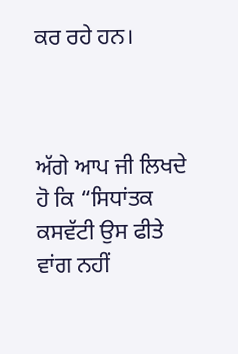ਕਰ ਰਹੇ ਹਨ।



ਅੱਗੇ ਆਪ ਜੀ ਲਿਖਦੇ ਹੋ ਕਿ “ਸਿਧਾਂਤਕ ਕਸਵੱਟੀ ਉਸ ਫੀਤੇ ਵਾਂਗ ਨਹੀਂ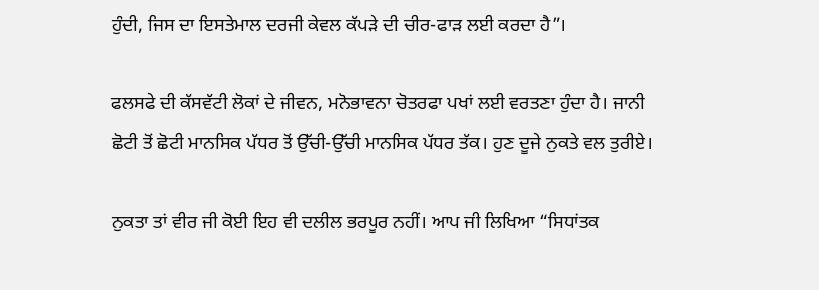ਹੁੰਦੀ, ਜਿਸ ਦਾ ਇਸਤੇਮਾਲ ਦਰਜੀ ਕੇਵਲ ਕੱਪੜੇ ਦੀ ਚੀਰ-ਫਾੜ ਲਈ ਕਰਦਾ ਹੈ”।

ਫਲਸਫੇ ਦੀ ਕੱਸਵੱਟੀ ਲੋਕਾਂ ਦੇ ਜੀਵਨ, ਮਨੋਭਾਵਨਾ ਚੋਤਰਫਾ ਪਖਾਂ ਲਈ ਵਰਤਣਾ ਹੁੰਦਾ ਹੈ। ਜਾਨੀ ਛੋਟੀ ਤੋਂ ਛੋਟੀ ਮਾਨਸਿਕ ਪੱਧਰ ਤੋਂ ਉੱਚੀ-ਉੱਚੀ ਮਾਨਸਿਕ ਪੱਧਰ ਤੱਕ। ਹੁਣ ਦੂਜੇ ਨੁਕਤੇ ਵਲ ਤੁਰੀਏ।

ਨੁਕਤਾ ਤਾਂ ਵੀਰ ਜੀ ਕੋਈ ਇਹ ਵੀ ਦਲੀਲ ਭਰਪੂਰ ਨਹੀਂ। ਆਪ ਜੀ ਲਿਖਿਆ “ਸਿਧਾਂਤਕ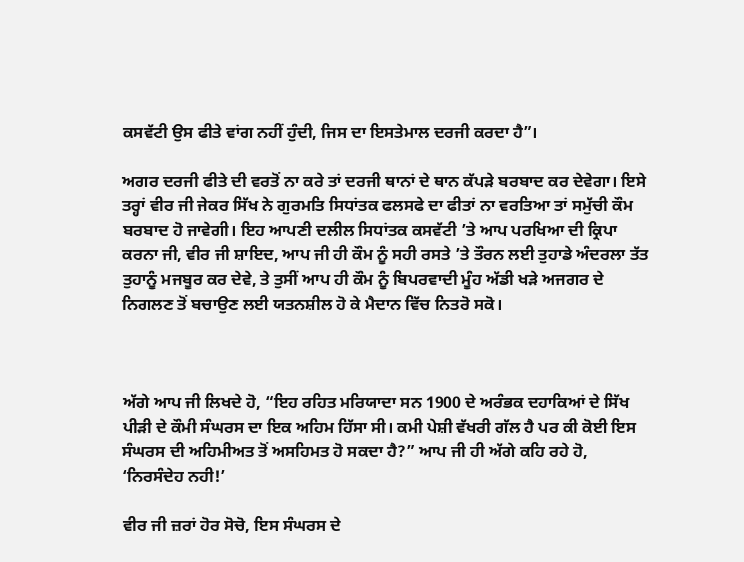ਕਸਵੱਟੀ ਉਸ ਫੀਤੇ ਵਾਂਗ ਨਹੀਂ ਹੁੰਦੀ, ਜਿਸ ਦਾ ਇਸਤੇਮਾਲ ਦਰਜੀ ਕਰਦਾ ਹੈ”।

ਅਗਰ ਦਰਜੀ ਫੀਤੇ ਦੀ ਵਰਤੋਂ ਨਾ ਕਰੇ ਤਾਂ ਦਰਜੀ ਥਾਨਾਂ ਦੇ ਥਾਨ ਕੱਪੜੇ ਬਰਬਾਦ ਕਰ ਦੇਵੇਗਾ। ਇਸੇ ਤਰ੍ਹਾਂ ਵੀਰ ਜੀ ਜੇਕਰ ਸਿੱਖ ਨੇ ਗੁਰਮਤਿ ਸਿਧਾਂਤਕ ਫਲਸਫੇ ਦਾ ਫੀਤਾਂ ਨਾ ਵਰਤਿਆ ਤਾਂ ਸਮੁੱਚੀ ਕੌਮ ਬਰਬਾਦ ਹੋ ਜਾਵੇਗੀ। ਇਹ ਆਪਣੀ ਦਲੀਲ ਸਿਧਾਂਤਕ ਕਸਵੱਟੀ ’ਤੇ ਆਪ ਪਰਖਿਆ ਦੀ ਕ੍ਰਿਪਾ ਕਰਨਾ ਜੀ, ਵੀਰ ਜੀ ਸ਼ਾਇਦ, ਆਪ ਜੀ ਹੀ ਕੌਮ ਨੂੰ ਸਹੀ ਰਸਤੇ ’ਤੇ ਤੌਰਨ ਲਈ ਤੁਹਾਡੇ ਅੰਦਰਲਾ ਤੱਤ ਤੁਹਾਨੂੰ ਮਜਬੂਰ ਕਰ ਦੇਵੇ, ਤੇ ਤੁਸੀਂ ਆਪ ਹੀ ਕੌਮ ਨੂੰ ਬਿਪਰਵਾਦੀ ਮੂੰਹ ਅੱਡੀ ਖੜੇ ਅਜਗਰ ਦੇ ਨਿਗਲਣ ਤੋਂ ਬਚਾਉਣ ਲਈ ਯਤਨਸ਼ੀਲ ਹੋ ਕੇ ਮੈਦਾਨ ਵਿੱਚ ਨਿਤਰੋ ਸਕੋ।



ਅੱਗੇ ਆਪ ਜੀ ਲਿਖਦੇ ਹੋ, “ਇਹ ਰਹਿਤ ਮਰਿਯਾਦਾ ਸਨ 1900 ਦੇ ਅਰੰਭਕ ਦਹਾਕਿਆਂ ਦੇ ਸਿੱਖ ਪੀੜੀ ਦੇ ਕੌਮੀ ਸੰਘਰਸ ਦਾ ਇਕ ਅਹਿਮ ਹਿੱਸਾ ਸੀ। ਕਮੀ ਪੇਸ਼ੀ ਵੱਖਰੀ ਗੱਲ ਹੈ ਪਰ ਕੀ ਕੋਈ ਇਸ ਸੰਘਰਸ ਦੀ ਅਹਿਮੀਅਤ ਤੋਂ ਅਸਹਿਮਤ ਹੋ ਸਕਦਾ ਹੈ?” ਆਪ ਜੀ ਹੀ ਅੱਗੇ ਕਹਿ ਰਹੇ ਹੋ, ‘ਨਿਰਸੰਦੇਹ ਨਹੀ!’

ਵੀਰ ਜੀ ਜ਼ਰਾਂ ਹੋਰ ਸੋਚੋ, ਇਸ ਸੰਘਰਸ ਦੇ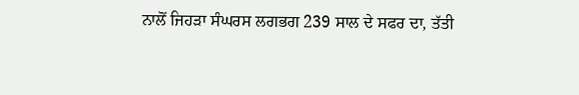ਨਾਲੋਂ ਜਿਹੜਾ ਸੰਘਰਸ ਲਗਭਗ 239 ਸਾਲ ਦੇ ਸਫਰ ਦਾ, ਤੱਤੀ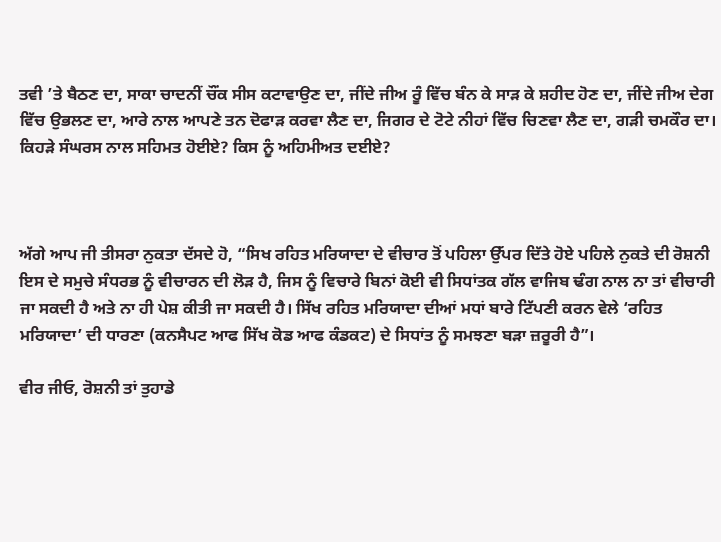ਤਵੀ ’ਤੇ ਬੈਠਣ ਦਾ, ਸਾਕਾ ਚਾਦਨੀਂ ਚੌਂਕ ਸੀਸ ਕਟਾਵਾਉਣ ਦਾ, ਜੀਂਦੇ ਜੀਅ ਰੂੰ ਵਿੱਚ ਬੰਨ ਕੇ ਸਾੜ ਕੇ ਸ਼ਹੀਦ ਹੋਣ ਦਾ, ਜੀਂਦੇ ਜੀਅ ਦੇਗ ਵਿੱਚ ਉਭਲਣ ਦਾ, ਆਰੇ ਨਾਲ ਆਪਣੇ ਤਨ ਦੋਫਾੜ ਕਰਵਾ ਲੈਣ ਦਾ, ਜਿਗਰ ਦੇ ਟੋਟੇ ਨੀਹਾਂ ਵਿੱਚ ਚਿਣਵਾ ਲੈਣ ਦਾ, ਗੜੀ ਚਮਕੌਰ ਦਾ। ਕਿਹੜੇ ਸੰਘਰਸ ਨਾਲ ਸਹਿਮਤ ਹੋਈਏ? ਕਿਸ ਨੂੰ ਅਹਿਮੀਅਤ ਦਈਏ?



ਅੱਗੇ ਆਪ ਜੀ ਤੀਸਰਾ ਨੁਕਤਾ ਦੱਸਦੇ ਹੋ, “ਸਿਖ ਰਹਿਤ ਮਰਿਯਾਦਾ ਦੇ ਵੀਚਾਰ ਤੋਂ ਪਹਿਲਾ ਉੱਪਰ ਦਿੱਤੇ ਹੋਏ ਪਹਿਲੇ ਨੁਕਤੇ ਦੀ ਰੋਸ਼ਨੀ ਇਸ ਦੇ ਸਮੁਚੇ ਸੰਧਰਭ ਨੂੰ ਵੀਚਾਰਨ ਦੀ ਲੋੜ ਹੈ, ਜਿਸ ਨੂੰ ਵਿਚਾਰੇ ਬਿਨਾਂ ਕੋਈ ਵੀ ਸਿਧਾਂਤਕ ਗੱਲ ਵਾਜਿਬ ਢੰਗ ਨਾਲ ਨਾ ਤਾਂ ਵੀਚਾਰੀ ਜਾ ਸਕਦੀ ਹੈ ਅਤੇ ਨਾ ਹੀ ਪੇਸ਼ ਕੀਤੀ ਜਾ ਸਕਦੀ ਹੈ। ਸਿੱਖ ਰਹਿਤ ਮਰਿਯਾਦਾ ਦੀਆਂ ਮਧਾਂ ਬਾਰੇ ਟਿੱਪਣੀ ਕਰਨ ਵੇਲੇ ‘ਰਹਿਤ ਮਰਿਯਾਦਾ’ ਦੀ ਧਾਰਣਾ (ਕਨਸੈਪਟ ਆਫ ਸਿੱਖ ਕੋਡ ਆਫ ਕੰਡਕਟ) ਦੇ ਸਿਧਾਂਤ ਨੂੰ ਸਮਝਣਾ ਬੜਾ ਜ਼ਰੂਰੀ ਹੈ”।

ਵੀਰ ਜੀਓ, ਰੋਸ਼ਨੀ ਤਾਂ ਤੁਹਾਡੇ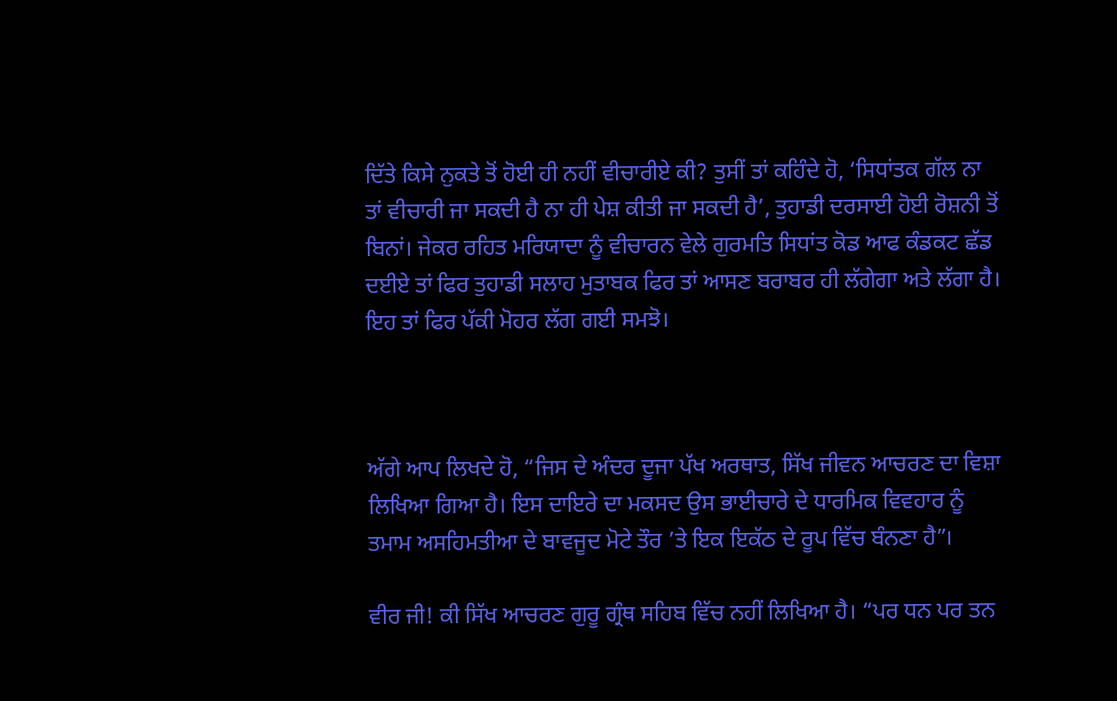ਦਿੱਤੇ ਕਿਸੇ ਨੁਕਤੇ ਤੋਂ ਹੋਈ ਹੀ ਨਹੀਂ ਵੀਚਾਰੀਏ ਕੀ? ਤੁਸੀਂ ਤਾਂ ਕਹਿੰਦੇ ਹੋ, ‘ਸਿਧਾਂਤਕ ਗੱਲ ਨਾ ਤਾਂ ਵੀਚਾਰੀ ਜਾ ਸਕਦੀ ਹੈ ਨਾ ਹੀ ਪੇਸ਼ ਕੀਤੀ ਜਾ ਸਕਦੀ ਹੈ’, ਤੁਹਾਡੀ ਦਰਸਾਈ ਹੋਈ ਰੋਸ਼ਨੀ ਤੋਂ ਬਿਨਾਂ। ਜੇਕਰ ਰਹਿਤ ਮਰਿਯਾਦਾ ਨੂੰ ਵੀਚਾਰਨ ਵੇਲੇ ਗੁਰਮਤਿ ਸਿਧਾਂਤ ਕੋਡ ਆਫ ਕੰਡਕਟ ਛੱਡ ਦਈਏ ਤਾਂ ਫਿਰ ਤੁਹਾਡੀ ਸਲਾਹ ਮੁਤਾਬਕ ਫਿਰ ਤਾਂ ਆਸਣ ਬਰਾਬਰ ਹੀ ਲੱਗੇਗਾ ਅਤੇ ਲੱਗਾ ਹੈ। ਇਹ ਤਾਂ ਫਿਰ ਪੱਕੀ ਮੋਹਰ ਲੱਗ ਗਈ ਸਮਝੋ।



ਅੱਗੇ ਆਪ ਲਿਖਦੇ ਹੋ, “ਜਿਸ ਦੇ ਅੰਦਰ ਦੂਜਾ ਪੱਖ ਅਰਥਾਤ, ਸਿੱਖ ਜੀਵਨ ਆਚਰਣ ਦਾ ਵਿਸ਼ਾ ਲਿਖਿਆ ਗਿਆ ਹੈ। ਇਸ ਦਾਇਰੇ ਦਾ ਮਕਸਦ ਉਸ ਭਾਈਚਾਰੇ ਦੇ ਧਾਰਮਿਕ ਵਿਵਹਾਰ ਨੂੰ ਤਮਾਮ ਅਸਹਿਮਤੀਆ ਦੇ ਬਾਵਜੂਦ ਮੋਟੇ ਤੌਰ ’ਤੇ ਇਕ ਇਕੱਠ ਦੇ ਰੂਪ ਵਿੱਚ ਬੰਨਣਾ ਹੈ”।

ਵੀਰ ਜੀ! ਕੀ ਸਿੱਖ ਆਚਰਣ ਗੁਰੂ ਗ੍ਰੰਥ ਸਹਿਬ ਵਿੱਚ ਨਹੀਂ ਲਿਖਿਆ ਹੈ। “ਪਰ ਧਨ ਪਰ ਤਨ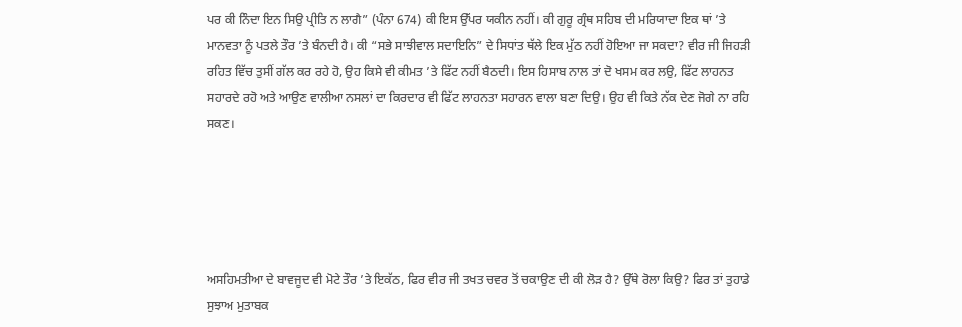ਪਰ ਕੀ ਨਿੰਦਾ ਇਨ ਸਿਉ ਪ੍ਰੀਤਿ ਨ ਲਾਗੈ” (ਪੰਨਾ 674) ਕੀ ਇਸ ਉੱਪਰ ਯਕੀਨ ਨਹੀਂ। ਕੀ ਗੁਰੂ ਗ੍ਰੰਥ ਸਹਿਬ ਦੀ ਮਰਿਯਾਦਾ ਇਕ ਥਾਂ ’ਤੇ ਮਾਨਵਤਾ ਨੂੰ ਪਤਲੇ ਤੌਰ ’ਤੇ ਬੰਨਦੀ ਹੈ। ਕੀ “ਸਭੇ ਸਾਝੀਵਾਲ ਸਦਾਇਨਿ” ਦੇ ਸਿਧਾਂਤ ਥੱਲੇ ਇਕ ਮੁੱਠ ਨਹੀਂ ਹੋਇਆ ਜਾ ਸਕਦਾ? ਵੀਰ ਜੀ ਜਿਹੜੀ ਰਹਿਤ ਵਿੱਚ ਤੁਸੀਂ ਗੱਲ ਕਰ ਰਹੇ ਹੋ, ਉਹ ਕਿਸੇ ਵੀ ਕੀਮਤ ’ਤੇ ਫਿੱਟ ਨਹੀਂ ਬੈਠਦੀ। ਇਸ ਹਿਸਾਬ ਨਾਲ ਤਾਂ ਦੋ ਖਸਮ ਕਰ ਲਉ, ਫਿੱਟ ਲਾਹਨਤ ਸਹਾਰਦੇ ਰਹੋ ਅਤੇ ਆਉਣ ਵਾਲੀਆ ਨਸਲਾਂ ਦਾ ਕਿਰਦਾਰ ਵੀ ਫਿੱਟ ਲਾਹਨਤਾ ਸਹਾਰਨ ਵਾਲਾ ਬਣਾ ਦਿਉ। ਉਹ ਵੀ ਕਿਤੇ ਨੱਕ ਦੇਣ ਜੋਗੇ ਨਾ ਰਹਿ ਸਕਣ।





ਅਸਹਿਮਤੀਆ ਦੇ ਬਾਵਜੂਦ ਵੀ ਮੋਟੇ ਤੌਰ ’ਤੇ ਇਕੱਠ, ਫਿਰ ਵੀਰ ਜੀ ਤਖਤ ਚਵਰ ਤੋਂ ਚਕਾਉਣ ਦੀ ਕੀ ਲੋੜ ਹੈ? ਉੱਥੇ ਰੋਲਾ ਕਿਉ? ਫਿਰ ਤਾਂ ਤੁਹਾਡੇ ਸੁਝਾਅ ਮੁਤਾਬਕ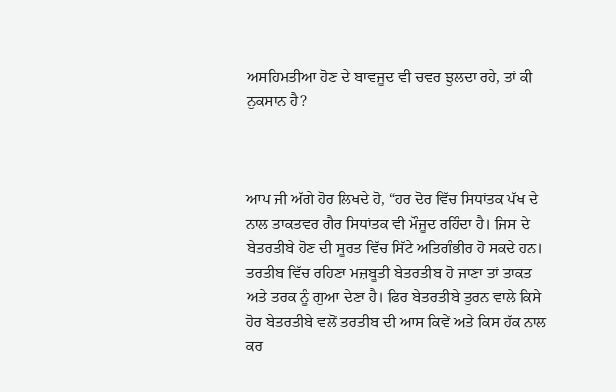ਅਸਹਿਮਤੀਆ ਹੋਣ ਦੇ ਬਾਵਜੂਦ ਵੀ ਚਵਰ ਝੁਲਦਾ ਰਹੇ, ਤਾਂ ਕੀ ਨੁਕਸਾਨ ਹੈ?



ਆਪ ਜੀ ਅੱਗੇ ਹੋਰ ਲਿਖਦੇ ਹੋ, “ਹਰ ਦੋਰ ਵਿੱਚ ਸਿਧਾਂਤਕ ਪੱਖ ਦੇ ਨਾਲ ਤਾਕਤਵਰ ਗੈਰ ਸਿਧਾਂਤਕ ਵੀ ਮੌਜੂਦ ਰਹਿੰਦਾ ਹੈ। ਜਿਸ ਦੇ ਬੇਤਰਤੀਬੇ ਹੋਣ ਦੀ ਸੂਰਤ ਵਿੱਚ ਸਿੱਟੇ ਅਤਿਗੰਭੀਰ ਹੋ ਸਕਦੇ ਹਨ। ਤਰਤੀਬ ਵਿੱਚ ਰਹਿਣਾ ਮਜ਼ਬੂਤੀ ਬੇਤਰਤੀਬ ਹੋ ਜਾਣਾ ਤਾਂ ਤਾਕਤ ਅਤੇ ਤਰਕ ਨੂੰ ਗੁਆ ਦੇਣਾ ਹੈ। ਫਿਰ ਬੇਤਰਤੀਬੇ ਤੁਰਨ ਵਾਲੇ ਕਿਸੇ ਹੋਰ ਬੇਤਰਤੀਬੇ ਵਲੋਂ ਤਰਤੀਬ ਦੀ ਆਸ ਕਿਵੇਂ ਅਤੇ ਕਿਸ ਹੱਕ ਨਾਲ ਕਰ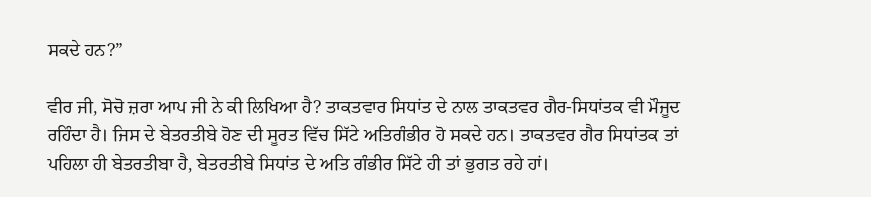ਸਕਦੇ ਹਨ?”

ਵੀਰ ਜੀ, ਸੋਚੋ ਜ਼ਰਾ ਆਪ ਜੀ ਨੇ ਕੀ ਲਿਖਿਆ ਹੈ? ਤਾਕਤਵਾਰ ਸਿਧਾਂਤ ਦੇ ਨਾਲ ਤਾਕਤਵਰ ਗੈਰ-ਸਿਧਾਂਤਕ ਵੀ ਮੌਜੂਦ ਰਹਿੰਦਾ ਹੈ। ਜਿਸ ਦੇ ਬੇਤਰਤੀਬੇ ਹੋਣ ਦੀ ਸੂਰਤ ਵਿੱਚ ਸਿੱਟੇ ਅਤਿਗੰਭੀਰ ਹੋ ਸਕਦੇ ਹਨ। ਤਾਕਤਵਰ ਗੈਰ ਸਿਧਾਂਤਕ ਤਾਂ ਪਹਿਲਾ ਹੀ ਬੇਤਰਤੀਬਾ ਹੈ, ਬੇਤਰਤੀਬੇ ਸਿਧਾਂਤ ਦੇ ਅਤਿ ਗੰਭੀਰ ਸਿੱਟੇ ਹੀ ਤਾਂ ਭੁਗਤ ਰਹੇ ਹਾਂ।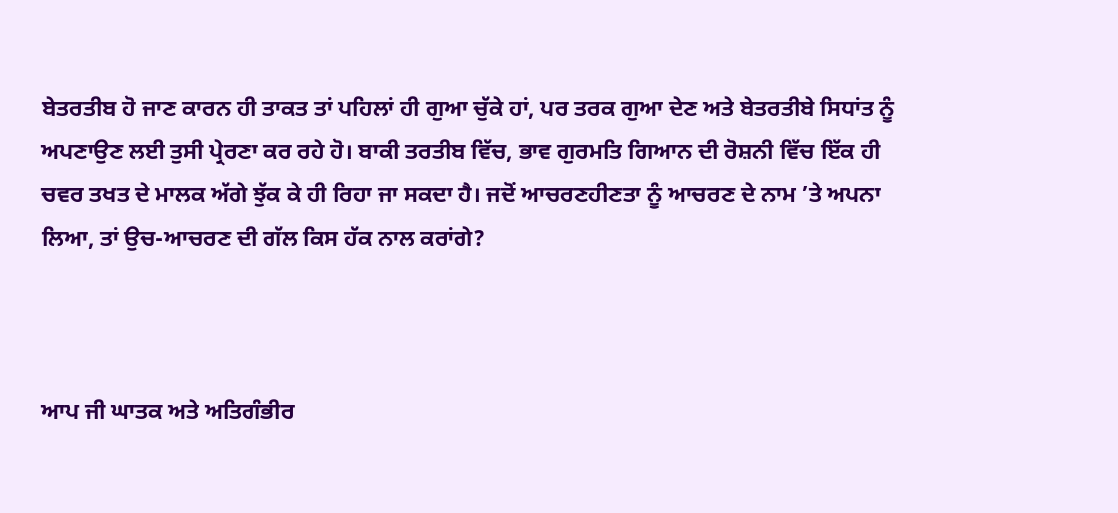ਬੇਤਰਤੀਬ ਹੋ ਜਾਣ ਕਾਰਨ ਹੀ ਤਾਕਤ ਤਾਂ ਪਹਿਲਾਂ ਹੀ ਗੁਆ ਚੁੱਕੇ ਹਾਂ, ਪਰ ਤਰਕ ਗੁਆ ਦੇਣ ਅਤੇ ਬੇਤਰਤੀਬੇ ਸਿਧਾਂਤ ਨੂੰ ਅਪਣਾਉਣ ਲਈ ਤੁਸੀ ਪ੍ਰੇਰਣਾ ਕਰ ਰਹੇ ਹੋ। ਬਾਕੀ ਤਰਤੀਬ ਵਿੱਚ, ਭਾਵ ਗੁਰਮਤਿ ਗਿਆਨ ਦੀ ਰੋਸ਼ਨੀ ਵਿੱਚ ਇੱਕ ਹੀ ਚਵਰ ਤਖਤ ਦੇ ਮਾਲਕ ਅੱਗੇ ਝੁੱਕ ਕੇ ਹੀ ਰਿਹਾ ਜਾ ਸਕਦਾ ਹੈ। ਜਦੋਂ ਆਚਰਣਹੀਣਤਾ ਨੂੰ ਆਚਰਣ ਦੇ ਨਾਮ ’ਤੇ ਅਪਨਾ ਲਿਆ, ਤਾਂ ਉਚ-ਆਚਰਣ ਦੀ ਗੱਲ ਕਿਸ ਹੱਕ ਨਾਲ ਕਰਾਂਗੇ?



ਆਪ ਜੀ ਘਾਤਕ ਅਤੇ ਅਤਿਗੰਭੀਰ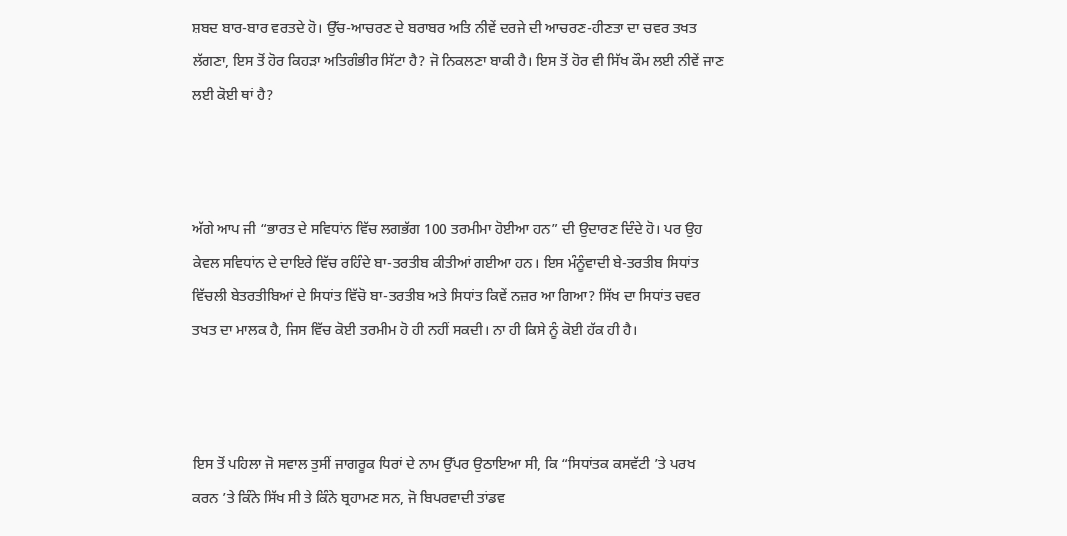ਸ਼ਬਦ ਬਾਰ-ਬਾਰ ਵਰਤਦੇ ਹੋ। ਉੱਚ-ਆਚਰਣ ਦੇ ਬਰਾਬਰ ਅਤਿ ਨੀਵੇਂ ਦਰਜੇ ਦੀ ਆਚਰਣ-ਹੀਣਤਾ ਦਾ ਚਵਰ ਤਖਤ ਲੱਗਣਾ, ਇਸ ਤੋਂ ਹੋਰ ਕਿਹੜਾ ਅਤਿਗੰਭੀਰ ਸਿੱਟਾ ਹੈ? ਜੋ ਨਿਕਲਣਾ ਬਾਕੀ ਹੈ। ਇਸ ਤੋਂ ਹੋਰ ਵੀ ਸਿੱਖ ਕੌਮ ਲਈ ਨੀਵੇਂ ਜਾਣ ਲਈ ਕੋਈ ਥਾਂ ਹੈ?



ਅੱਗੇ ਆਪ ਜੀ “ਭਾਰਤ ਦੇ ਸਵਿਧਾਂਨ ਵਿੱਚ ਲਗਭੱਗ 100 ਤਰਮੀਮਾ ਹੋਈਆ ਹਨ” ਦੀ ਉਦਾਰਣ ਦਿੰਦੇ ਹੋ। ਪਰ ਉਹ ਕੇਵਲ ਸਵਿਧਾਂਨ ਦੇ ਦਾਇਰੇ ਵਿੱਚ ਰਹਿੰਦੇ ਬਾ-ਤਰਤੀਬ ਕੀਤੀਆਂ ਗਈਆ ਹਨ। ਇਸ ਮੰਨੂੰਵਾਦੀ ਬੇ-ਤਰਤੀਬ ਸਿਧਾਂਤ ਵਿੱਚਲੀ ਬੇਤਰਤੀਬਿਆਂ ਦੇ ਸਿਧਾਂਤ ਵਿੱਚੋ ਬਾ-ਤਰਤੀਬ ਅਤੇ ਸਿਧਾਂਤ ਕਿਵੇਂ ਨਜ਼ਰ ਆ ਗਿਆ? ਸਿੱਖ ਦਾ ਸਿਧਾਂਤ ਚਵਰ ਤਖਤ ਦਾ ਮਾਲਕ ਹੈ, ਜਿਸ ਵਿੱਚ ਕੋਈ ਤਰਮੀਮ ਹੋ ਹੀ ਨਹੀਂ ਸਕਦੀ। ਨਾ ਹੀ ਕਿਸੇ ਨੂੰ ਕੋਈ ਹੱਕ ਹੀ ਹੈ।



ਇਸ ਤੋਂ ਪਹਿਲਾ ਜੋ ਸਵਾਲ ਤੁਸੀਂ ਜਾਗਰੂਕ ਧਿਰਾਂ ਦੇ ਨਾਮ ਉੱਪਰ ਉਠਾਇਆ ਸੀ, ਕਿ “ਸਿਧਾਂਤਕ ਕਸਵੱਟੀ ’ਤੇ ਪਰਖ ਕਰਨ ’ਤੇ ਕਿੰਨੇ ਸਿੱਖ ਸੀ ਤੇ ਕਿੰਨੇ ਬ੍ਰਹਾਮਣ ਸਨ, ਜੋ ਬਿਪਰਵਾਦੀ ਤਾਂਡਵ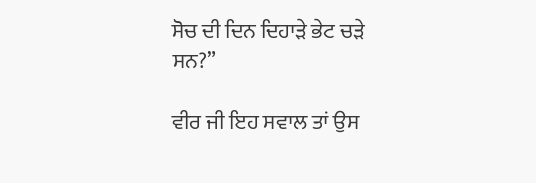ਸੋਚ ਦੀ ਦਿਨ ਦਿਹਾੜੇ ਭੇਟ ਚੜੇ ਸਨ?”

ਵੀਰ ਜੀ ਇਹ ਸਵਾਲ ਤਾਂ ਉਸ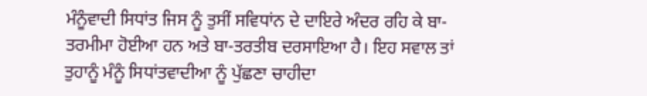ਮੰਨੂੰਵਾਦੀ ਸਿਧਾਂਤ ਜਿਸ ਨੂੰ ਤੁਸੀਂ ਸਵਿਧਾਂਨ ਦੇ ਦਾਇਰੇ ਅੰਦਰ ਰਹਿ ਕੇ ਬਾ-ਤਰਮੀਮਾ ਹੋਈਆ ਹਨ ਅਤੇ ਬਾ-ਤਰਤੀਬ ਦਰਸਾਇਆ ਹੈ। ਇਹ ਸਵਾਲ ਤਾਂ ਤੁਹਾਨੂੰ ਮੰਨੂੰ ਸਿਧਾਂਤਵਾਦੀਆ ਨੂੰ ਪੁੱਛਣਾ ਚਾਹੀਦਾ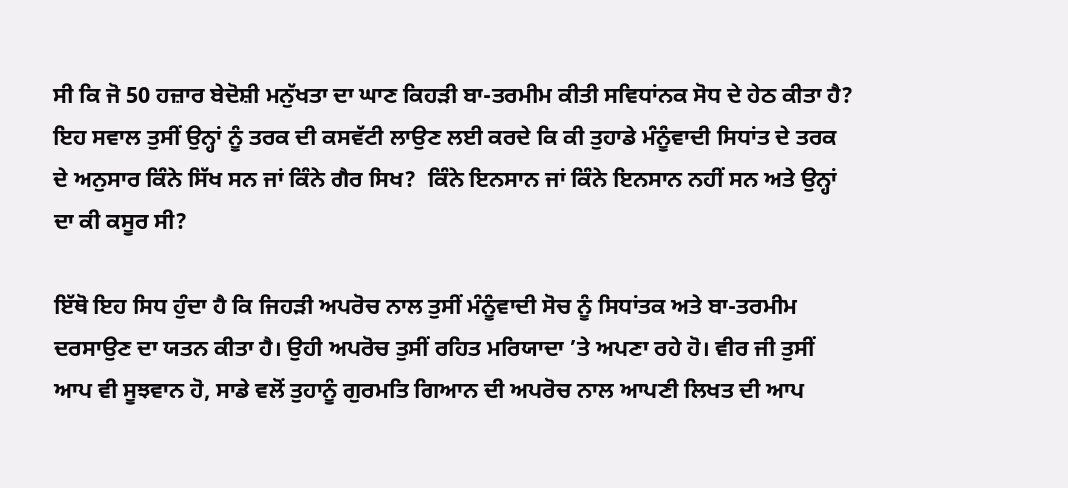ਸੀ ਕਿ ਜੋ 50 ਹਜ਼ਾਰ ਬੇਦੋਸ਼ੀ ਮਨੁੱਖਤਾ ਦਾ ਘਾਣ ਕਿਹੜੀ ਬਾ-ਤਰਮੀਮ ਕੀਤੀ ਸਵਿਧਾਂਨਕ ਸੋਧ ਦੇ ਹੇਠ ਕੀਤਾ ਹੈ? ਇਹ ਸਵਾਲ ਤੁਸੀਂ ਉਨ੍ਹਾਂ ਨੂੰ ਤਰਕ ਦੀ ਕਸਵੱਟੀ ਲਾਉਣ ਲਈ ਕਰਦੇ ਕਿ ਕੀ ਤੁਹਾਡੇ ਮੰਨੂੰਵਾਦੀ ਸਿਧਾਂਤ ਦੇ ਤਰਕ ਦੇ ਅਨੁਸਾਰ ਕਿੰਨੇ ਸਿੱਖ ਸਨ ਜਾਂ ਕਿੰਨੇ ਗੈਰ ਸਿਖ?  ਕਿੰਨੇ ਇਨਸਾਨ ਜਾਂ ਕਿੰਨੇ ਇਨਸਾਨ ਨਹੀਂ ਸਨ ਅਤੇ ਉਨ੍ਹਾਂ ਦਾ ਕੀ ਕਸੂਰ ਸੀ?

ਇੱਥੋ ਇਹ ਸਿਧ ਹੁੰਦਾ ਹੈ ਕਿ ਜਿਹੜੀ ਅਪਰੋਚ ਨਾਲ ਤੁਸੀਂ ਮੰਨੂੰਵਾਦੀ ਸੋਚ ਨੂੰ ਸਿਧਾਂਤਕ ਅਤੇ ਬਾ-ਤਰਮੀਮ ਦਰਸਾਉਣ ਦਾ ਯਤਨ ਕੀਤਾ ਹੈ। ਉਹੀ ਅਪਰੋਚ ਤੁਸੀਂ ਰਹਿਤ ਮਰਿਯਾਦਾ ’ਤੇ ਅਪਣਾ ਰਹੇ ਹੋ। ਵੀਰ ਜੀ ਤੁਸੀਂ ਆਪ ਵੀ ਸੂਝਵਾਨ ਹੋ, ਸਾਡੇ ਵਲੋਂ ਤੁਹਾਨੂੰ ਗੁਰਮਤਿ ਗਿਆਨ ਦੀ ਅਪਰੋਚ ਨਾਲ ਆਪਣੀ ਲਿਖਤ ਦੀ ਆਪ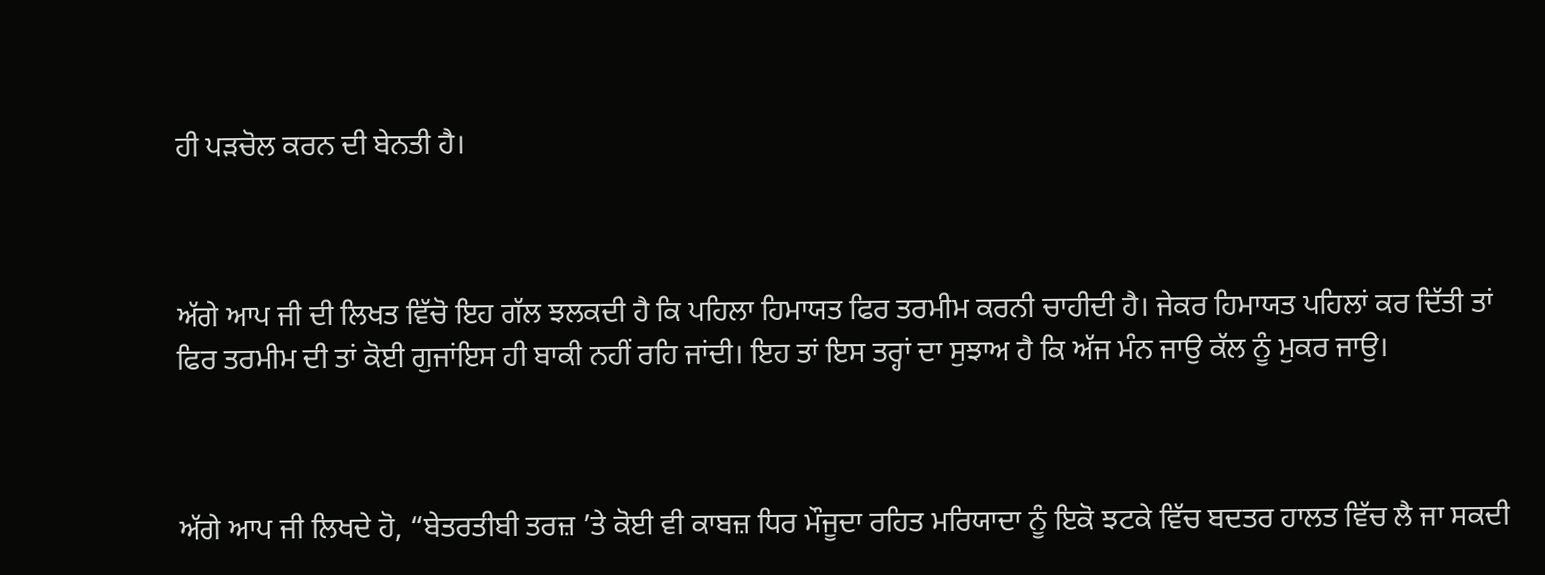ਹੀ ਪੜਚੋਲ ਕਰਨ ਦੀ ਬੇਨਤੀ ਹੈ।



ਅੱਗੇ ਆਪ ਜੀ ਦੀ ਲਿਖਤ ਵਿੱਚੋ ਇਹ ਗੱਲ ਝਲਕਦੀ ਹੈ ਕਿ ਪਹਿਲਾ ਹਿਮਾਯਤ ਫਿਰ ਤਰਮੀਮ ਕਰਨੀ ਚਾਹੀਦੀ ਹੈ। ਜੇਕਰ ਹਿਮਾਯਤ ਪਹਿਲਾਂ ਕਰ ਦਿੱਤੀ ਤਾਂ ਫਿਰ ਤਰਮੀਮ ਦੀ ਤਾਂ ਕੋਈ ਗੁਜਾਂਇਸ ਹੀ ਬਾਕੀ ਨਹੀਂ ਰਹਿ ਜਾਂਦੀ। ਇਹ ਤਾਂ ਇਸ ਤਰ੍ਹਾਂ ਦਾ ਸੁਝਾਅ ਹੈ ਕਿ ਅੱਜ ਮੰਨ ਜਾਉ ਕੱਲ ਨੂੰ ਮੁਕਰ ਜਾਉ।



ਅੱਗੇ ਆਪ ਜੀ ਲਿਖਦੇ ਹੋ, “ਬੇਤਰਤੀਬੀ ਤਰਜ਼ ’ਤੇ ਕੋਈ ਵੀ ਕਾਬਜ਼ ਧਿਰ ਮੌਜੂਦਾ ਰਹਿਤ ਮਰਿਯਾਦਾ ਨੂੰ ਇਕੋ ਝਟਕੇ ਵਿੱਚ ਬਦਤਰ ਹਾਲਤ ਵਿੱਚ ਲੈ ਜਾ ਸਕਦੀ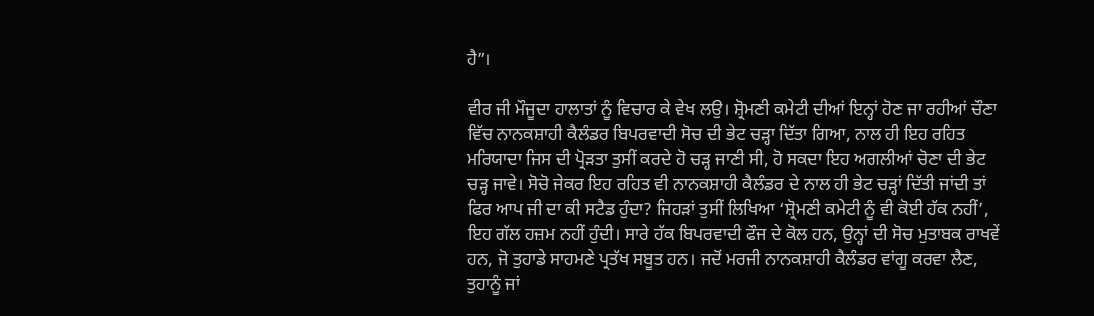ਹੈ”।

ਵੀਰ ਜੀ ਮੌਜੂਦਾ ਹਾਲਾਤਾਂ ਨੂੰ ਵਿਚਾਰ ਕੇ ਵੇਖ ਲਉ। ਸ਼੍ਰੋਮਣੀ ਕਮੇਟੀ ਦੀਆਂ ਇਨ੍ਹਾਂ ਹੋਣ ਜਾ ਰਹੀਆਂ ਚੌਣਾ ਵਿੱਚ ਨਾਨਕਸ਼ਾਹੀ ਕੈਲੰਡਰ ਬਿਪਰਵਾਦੀ ਸੋਚ ਦੀ ਭੇਟ ਚੜ੍ਹਾ ਦਿੱਤਾ ਗਿਆ, ਨਾਲ ਹੀ ਇਹ ਰਹਿਤ ਮਰਿਯਾਦਾ ਜਿਸ ਦੀ ਪ੍ਰੋੜਤਾ ਤੁਸੀਂ ਕਰਦੇ ਹੋ ਚੜ੍ਹ ਜਾਣੀ ਸੀ, ਹੋ ਸਕਦਾ ਇਹ ਅਗਲੀਆਂ ਚੋਣਾ ਦੀ ਭੇਟ ਚੜ੍ਹ ਜਾਵੇ। ਸੋਚੋ ਜੇਕਰ ਇਹ ਰਹਿਤ ਵੀ ਨਾਨਕਸ਼ਾਹੀ ਕੈਲੰਡਰ ਦੇ ਨਾਲ ਹੀ ਭੇਟ ਚੜ੍ਹਾਂ ਦਿੱਤੀ ਜਾਂਦੀ ਤਾਂ ਫਿਰ ਆਪ ਜੀ ਦਾ ਕੀ ਸਟੈਡ ਹੁੰਦਾ? ਜਿਹੜਾਂ ਤੁਸੀਂ ਲਿਖਿਆ ‘ਸ਼੍ਰੋਮਣੀ ਕਮੇਟੀ ਨੂੰ ਵੀ ਕੋਈ ਹੱਕ ਨਹੀਂ’, ਇਹ ਗੱਲ ਹਜ਼ਮ ਨਹੀਂ ਹੁੰਦੀ। ਸਾਰੇ ਹੱਕ ਬਿਪਰਵਾਦੀ ਫੌਜ ਦੇ ਕੋਲ ਹਨ, ਉਨ੍ਹਾਂ ਦੀ ਸੋਚ ਮੁਤਾਬਕ ਰਾਖਵੇਂ ਹਨ, ਜੋ ਤੁਹਾਡੇ ਸਾਹਮਣੇ ਪ੍ਰਤੱਖ ਸਬੂਤ ਹਨ। ਜਦੋਂ ਮਰਜੀ ਨਾਨਕਸ਼ਾਹੀ ਕੈਲੰਡਰ ਵਾਂਗੂ ਕਰਵਾ ਲੈਣ, ਤੁਹਾਨੂੰ ਜਾਂ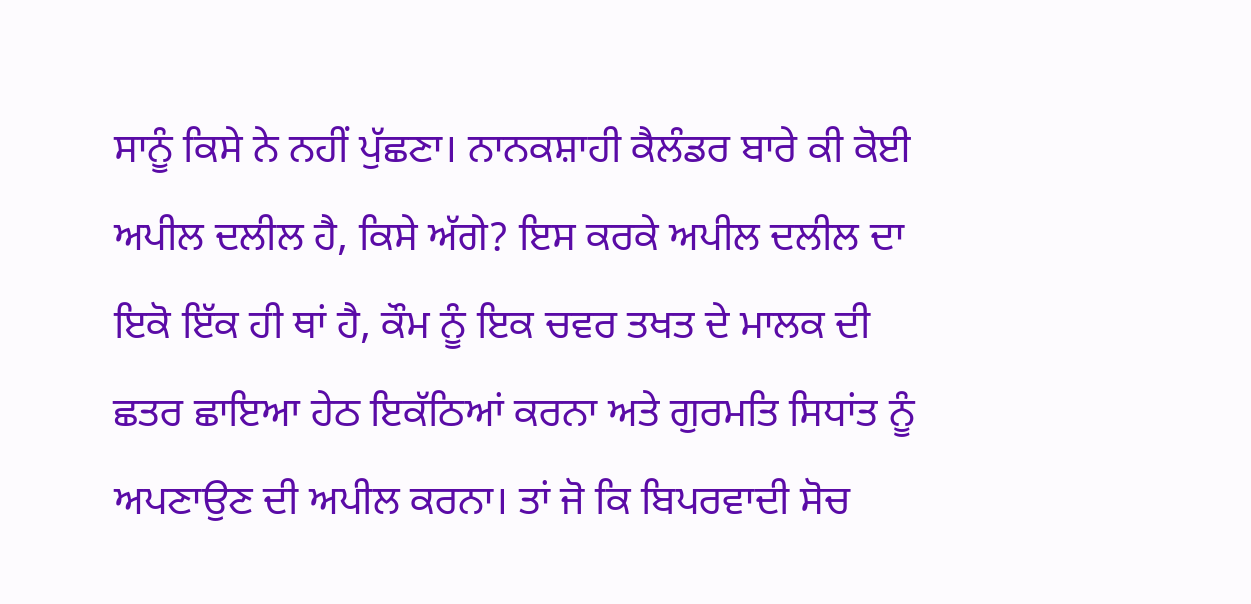ਸਾਨੂੰ ਕਿਸੇ ਨੇ ਨਹੀਂ ਪੁੱਛਣਾ। ਨਾਨਕਸ਼ਾਹੀ ਕੈਲੰਡਰ ਬਾਰੇ ਕੀ ਕੋਈ ਅਪੀਲ ਦਲੀਲ ਹੈ, ਕਿਸੇ ਅੱਗੇ? ਇਸ ਕਰਕੇ ਅਪੀਲ ਦਲੀਲ ਦਾ ਇਕੋ ਇੱਕ ਹੀ ਥਾਂ ਹੈ, ਕੌਮ ਨੂੰ ਇਕ ਚਵਰ ਤਖਤ ਦੇ ਮਾਲਕ ਦੀ ਛਤਰ ਛਾਇਆ ਹੇਠ ਇਕੱਠਿਆਂ ਕਰਨਾ ਅਤੇ ਗੁਰਮਤਿ ਸਿਧਾਂਤ ਨੂੰ ਅਪਣਾਉਣ ਦੀ ਅਪੀਲ ਕਰਨਾ। ਤਾਂ ਜੋ ਕਿ ਬਿਪਰਵਾਦੀ ਸੋਚ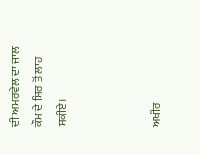ਦੀ ਅਮਰਵੇਲ ਦਾ ਜਾਲ ਕੌਮ ਦੇ ਸਿਰ ਤੋਂ ਲਾਹ ਸਕੀਏ।



ਅਖੀਰ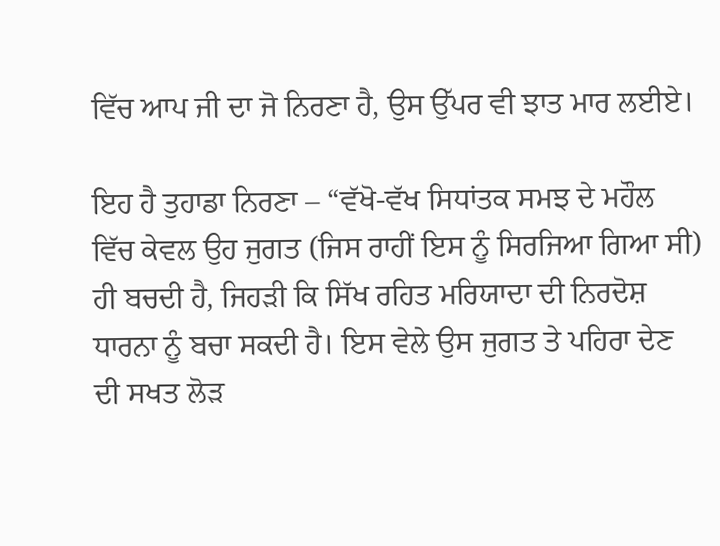ਵਿੱਚ ਆਪ ਜੀ ਦਾ ਜੋ ਨਿਰਣਾ ਹੈ, ਉਸ ਉੱਪਰ ਵੀ ਝਾਤ ਮਾਰ ਲਈਏ।

ਇਹ ਹੈ ਤੁਹਾਡਾ ਨਿਰਣਾ – “ਵੱਖੋ-ਵੱਖ ਸਿਧਾਂਤਕ ਸਮਝ ਦੇ ਮਹੌਲ ਵਿੱਚ ਕੇਵਲ ਉਹ ਜੁਗਤ (ਜਿਸ ਰਾਹੀਂ ਇਸ ਨੂੰ ਸਿਰਜਿਆ ਗਿਆ ਸੀ) ਹੀ ਬਚਦੀ ਹੈ, ਜਿਹੜੀ ਕਿ ਸਿੱਖ ਰਹਿਤ ਮਰਿਯਾਦਾ ਦੀ ਨਿਰਦੋਸ਼ ਧਾਰਨਾ ਨੂੰ ਬਚਾ ਸਕਦੀ ਹੈ। ਇਸ ਵੇਲੇ ਉਸ ਜੁਗਤ ਤੇ ਪਹਿਰਾ ਦੇਣ ਦੀ ਸਖਤ ਲੋੜ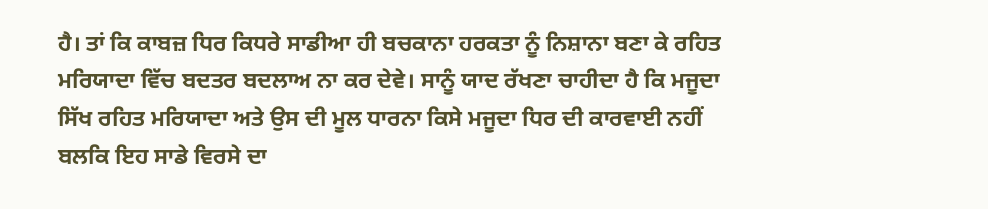ਹੈ। ਤਾਂ ਕਿ ਕਾਬਜ਼ ਧਿਰ ਕਿਧਰੇ ਸਾਡੀਆ ਹੀ ਬਚਕਾਨਾ ਹਰਕਤਾ ਨੂੰ ਨਿਸ਼ਾਨਾ ਬਣਾ ਕੇ ਰਹਿਤ ਮਰਿਯਾਦਾ ਵਿੱਚ ਬਦਤਰ ਬਦਲਾਅ ਨਾ ਕਰ ਦੇਵੇ। ਸਾਨੂੰ ਯਾਦ ਰੱਖਣਾ ਚਾਹੀਦਾ ਹੈ ਕਿ ਮਜੂਦਾ ਸਿੱਖ ਰਹਿਤ ਮਰਿਯਾਦਾ ਅਤੇ ਉਸ ਦੀ ਮੂਲ ਧਾਰਨਾ ਕਿਸੇ ਮਜੂਦਾ ਧਿਰ ਦੀ ਕਾਰਵਾਈ ਨਹੀਂ ਬਲਕਿ ਇਹ ਸਾਡੇ ਵਿਰਸੇ ਦਾ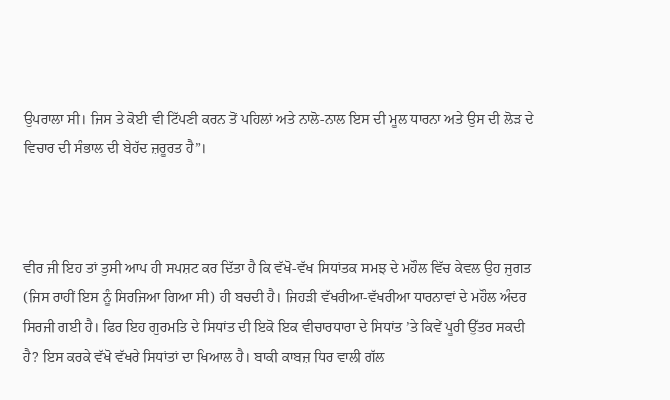ਉਪਰਾਲਾ ਸੀ। ਜਿਸ ਤੇ ਕੋਈ ਵੀ ਟਿੱਪਣੀ ਕਰਨ ਤੋਂ ਪਹਿਲਾਂ ਅਤੇ ਨਾਲੋ-ਨਾਲ ਇਸ ਦੀ ਮੂਲ ਧਾਰਨਾ ਅਤੇ ਉਸ ਦੀ ਲੋੜ ਦੇ ਵਿਚਾਰ ਦੀ ਸੰਭਾਲ ਦੀ ਬੇਹੱਦ ਜ਼ਰੂਰਤ ਹੈ”।



ਵੀਰ ਜੀ ਇਹ ਤਾਂ ਤੁਸੀ ਆਪ ਹੀ ਸਪਸ਼ਟ ਕਰ ਦਿੱਤਾ ਹੈ ਕਿ ਵੱਖੋ-ਵੱਖ ਸਿਧਾਂਤਕ ਸਮਝ ਦੇ ਮਹੌਲ ਵਿੱਚ ਕੇਵਲ ਉਹ ਜੁਗਤ (ਜਿਸ ਰਾਹੀਂ ਇਸ ਨੂੰ ਸਿਰਜਿਆ ਗਿਆ ਸੀ) ਹੀ ਬਚਦੀ ਹੈ। ਜਿਹੜੀ ਵੱਖਰੀਆ-ਵੱਖਰੀਆ ਧਾਰਨਾਵਾਂ ਦੇ ਮਹੌਲ ਅੰਦਰ ਸਿਰਜੀ ਗਈ ਹੈ। ਫਿਰ ਇਹ ਗੁਰਮਤਿ ਦੇ ਸਿਧਾਂਤ ਦੀ ਇਕੋ ਇਕ ਵੀਚਾਰਧਾਰਾ ਦੇ ਸਿਧਾਂਤ ’ਤੇ ਕਿਵੇਂ ਪੂਰੀ ਉੱਤਰ ਸਕਦੀ ਹੈ? ਇਸ ਕਰਕੇ ਵੱਖੋ ਵੱਖਰੇ ਸਿਧਾਂਤਾਂ ਦਾ ਖਿਆਲ ਹੈ। ਬਾਕੀ ਕਾਬਜ਼ ਧਿਰ ਵਾਲੀ ਗੱਲ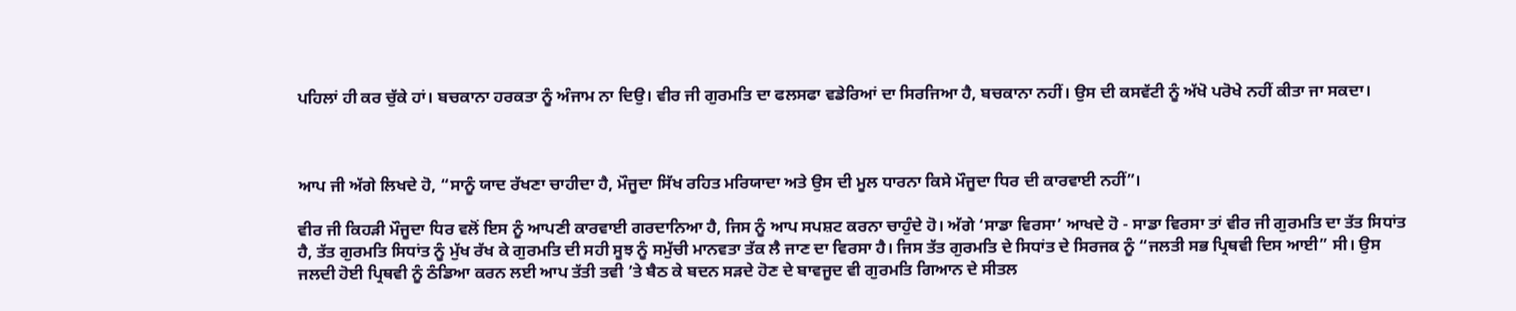ਪਹਿਲਾਂ ਹੀ ਕਰ ਚੁੱਕੇ ਹਾਂ। ਬਚਕਾਨਾ ਹਰਕਤਾ ਨੂੰ ਅੰਜਾਮ ਨਾ ਦਿਉ। ਵੀਰ ਜੀ ਗੁਰਮਤਿ ਦਾ ਫਲਸਫਾ ਵਡੇਰਿਆਂ ਦਾ ਸਿਰਜਿਆ ਹੈ, ਬਚਕਾਨਾ ਨਹੀਂ। ਉਸ ਦੀ ਕਸਵੱਟੀ ਨੂੰ ਅੱਖੋ ਪਰੋਖੇ ਨਹੀਂ ਕੀਤਾ ਜਾ ਸਕਦਾ।



ਆਪ ਜੀ ਅੱਗੇ ਲਿਖਦੇ ਹੋ, “ਸਾਨੂੰ ਯਾਦ ਰੱਖਣਾ ਚਾਹੀਦਾ ਹੈ, ਮੌਜੂਦਾ ਸਿੱਖ ਰਹਿਤ ਮਰਿਯਾਦਾ ਅਤੇ ਉਸ ਦੀ ਮੂਲ ਧਾਰਨਾ ਕਿਸੇ ਮੌਜੂਦਾ ਧਿਰ ਦੀ ਕਾਰਵਾਈ ਨਹੀਂ”।

ਵੀਰ ਜੀ ਕਿਹੜੀ ਮੌਜੂਦਾ ਧਿਰ ਵਲੋਂ ਇਸ ਨੂੰ ਆਪਣੀ ਕਾਰਵਾਈ ਗਰਦਾਨਿਆ ਹੈ, ਜਿਸ ਨੂੰ ਆਪ ਸਪਸ਼ਟ ਕਰਨਾ ਚਾਹੁੰਦੇ ਹੋ। ਅੱਗੇ ‘ਸਾਡਾ ਵਿਰਸਾ’ ਆਖਦੇ ਹੋ - ਸਾਡਾ ਵਿਰਸਾ ਤਾਂ ਵੀਰ ਜੀ ਗੁਰਮਤਿ ਦਾ ਤੱਤ ਸਿਧਾਂਤ ਹੈ, ਤੱਤ ਗੁਰਮਤਿ ਸਿਧਾਂਤ ਨੂੰ ਮੁੱਖ ਰੱਖ ਕੇ ਗੁਰਮਤਿ ਦੀ ਸਹੀ ਸੂਝ ਨੂੰ ਸਮੁੱਚੀ ਮਾਨਵਤਾ ਤੱਕ ਲੈ ਜਾਣ ਦਾ ਵਿਰਸਾ ਹੈ। ਜਿਸ ਤੱਤ ਗੁਰਮਤਿ ਦੇ ਸਿਧਾਂਤ ਦੇ ਸਿਰਜਕ ਨੂੰ “ਜਲਤੀ ਸਭ ਪ੍ਰਿਥਵੀ ਦਿਸ ਆਈ” ਸੀ। ਉਸ ਜਲਦੀ ਹੋਈ ਪ੍ਰਿਥਵੀ ਨੂੰ ਠੰਡਿਆ ਕਰਨ ਲਈ ਆਪ ਤੱਤੀ ਤਵੀ ’ਤੇ ਬੈਠ ਕੇ ਬਦਨ ਸੜਦੇ ਹੋਣ ਦੇ ਬਾਵਜੂਦ ਵੀ ਗੁਰਮਤਿ ਗਿਆਨ ਦੇ ਸੀਤਲ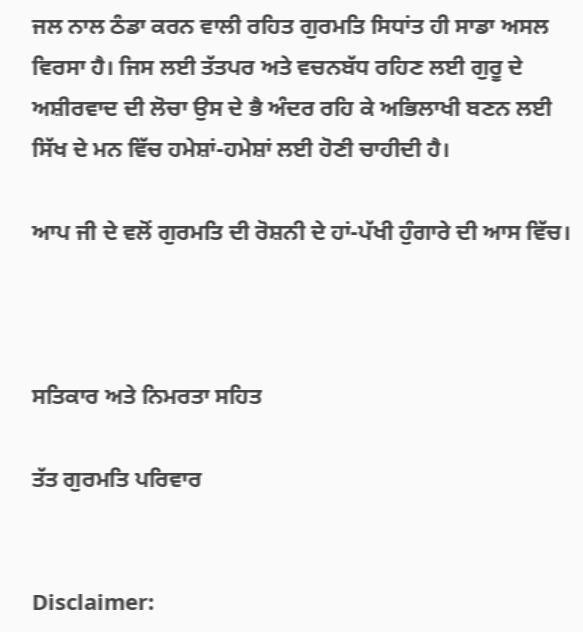ਜਲ ਨਾਲ ਠੰਡਾ ਕਰਨ ਵਾਲੀ ਰਹਿਤ ਗੁਰਮਤਿ ਸਿਧਾਂਤ ਹੀ ਸਾਡਾ ਅਸਲ ਵਿਰਸਾ ਹੈ। ਜਿਸ ਲਈ ਤੱਤਪਰ ਅਤੇ ਵਚਨਬੱਧ ਰਹਿਣ ਲਈ ਗੁਰੂ ਦੇ ਅਸ਼ੀਰਵਾਦ ਦੀ ਲੋਚਾ ਉਸ ਦੇ ਭੈ ਅੰਦਰ ਰਹਿ ਕੇ ਅਭਿਲਾਖੀ ਬਣਨ ਲਈ ਸਿੱਖ ਦੇ ਮਨ ਵਿੱਚ ਹਮੇਸ਼ਾਂ-ਹਮੇਸ਼ਾਂ ਲਈ ਹੋਣੀ ਚਾਹੀਦੀ ਹੈ।

ਆਪ ਜੀ ਦੇ ਵਲੋਂ ਗੁਰਮਤਿ ਦੀ ਰੋਸ਼ਨੀ ਦੇ ਹਾਂ-ਪੱਖੀ ਹੁੰਗਾਰੇ ਦੀ ਆਸ ਵਿੱਚ।



ਸਤਿਕਾਰ ਅਤੇ ਨਿਮਰਤਾ ਸਹਿਤ

ਤੱਤ ਗੁਰਮਤਿ ਪਰਿਵਾਰ


Disclaimer: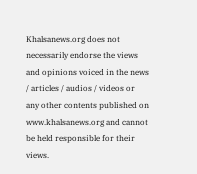Khalsanews.org does not necessarily endorse the views and opinions voiced in the news / articles / audios / videos or any other contents published on www.khalsanews.org and cannot be held responsible for their views.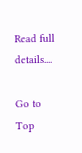Read full details....

Go to Top